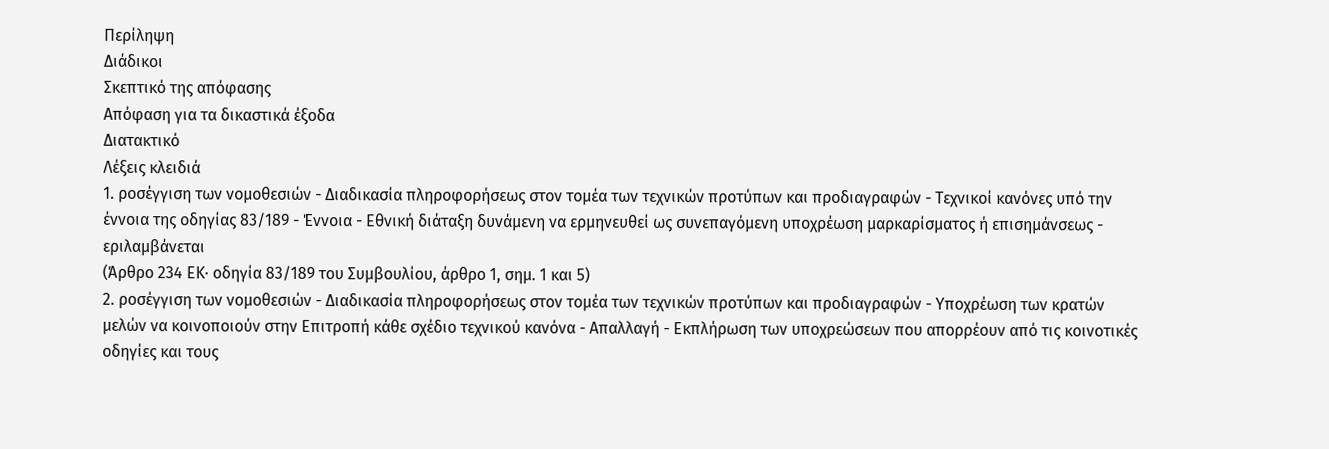Περίληψη
Διάδικοι
Σκεπτικό της απόφασης
Απόφαση για τα δικαστικά έξοδα
Διατακτικό
Λέξεις κλειδιά
1. ροσέγγιση των νομοθεσιών - Διαδικασία πληροφορήσεως στον τομέα των τεχνικών προτύπων και προδιαγραφών - Τεχνικοί κανόνες υπό την έννοια της οδηγίας 83/189 - Έννοια - Εθνική διάταξη δυνάμενη να ερμηνευθεί ως συνεπαγόμενη υποχρέωση μαρκαρίσματος ή επισημάνσεως - εριλαμβάνεται
(Άρθρο 234 ΕΚ· οδηγία 83/189 του Συμβουλίου, άρθρο 1, σημ. 1 και 5)
2. ροσέγγιση των νομοθεσιών - Διαδικασία πληροφορήσεως στον τομέα των τεχνικών προτύπων και προδιαγραφών - Υποχρέωση των κρατών μελών να κοινοποιούν στην Επιτροπή κάθε σχέδιο τεχνικού κανόνα - Απαλλαγή - Εκπλήρωση των υποχρεώσεων που απορρέουν από τις κοινοτικές οδηγίες και τους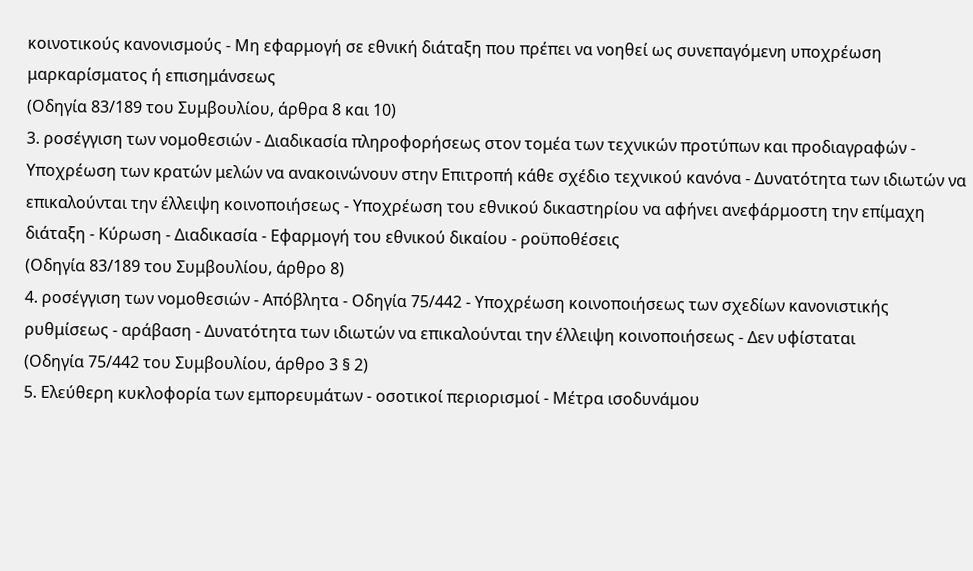κοινοτικούς κανονισμούς - Μη εφαρμογή σε εθνική διάταξη που πρέπει να νοηθεί ως συνεπαγόμενη υποχρέωση μαρκαρίσματος ή επισημάνσεως
(Οδηγία 83/189 του Συμβουλίου, άρθρα 8 και 10)
3. ροσέγγιση των νομοθεσιών - Διαδικασία πληροφορήσεως στον τομέα των τεχνικών προτύπων και προδιαγραφών - Υποχρέωση των κρατών μελών να ανακοινώνουν στην Επιτροπή κάθε σχέδιο τεχνικού κανόνα - Δυνατότητα των ιδιωτών να επικαλούνται την έλλειψη κοινοποιήσεως - Υποχρέωση του εθνικού δικαστηρίου να αφήνει ανεφάρμοστη την επίμαχη διάταξη - Κύρωση - Διαδικασία - Εφαρμογή του εθνικού δικαίου - ροϋποθέσεις
(Οδηγία 83/189 του Συμβουλίου, άρθρο 8)
4. ροσέγγιση των νομοθεσιών - Απόβλητα - Οδηγία 75/442 - Υποχρέωση κοινοποιήσεως των σχεδίων κανονιστικής ρυθμίσεως - αράβαση - Δυνατότητα των ιδιωτών να επικαλούνται την έλλειψη κοινοποιήσεως - Δεν υφίσταται
(Οδηγία 75/442 του Συμβουλίου, άρθρο 3 § 2)
5. Ελεύθερη κυκλοφορία των εμπορευμάτων - οσοτικοί περιορισμοί - Μέτρα ισοδυνάμου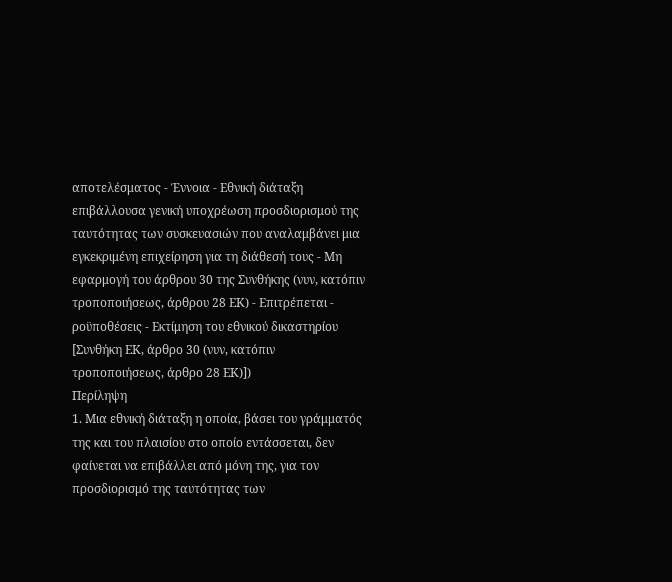αποτελέσματος - Έννοια - Εθνική διάταξη επιβάλλουσα γενική υποχρέωση προσδιορισμού της ταυτότητας των συσκευασιών που αναλαμβάνει μια εγκεκριμένη επιχείρηση για τη διάθεσή τους - Μη εφαρμογή του άρθρου 30 της Συνθήκης (νυν, κατόπιν τροποποιήσεως, άρθρου 28 ΕΚ) - Επιτρέπεται - ροϋποθέσεις - Εκτίμηση του εθνικού δικαστηρίου
[Συνθήκη ΕΚ, άρθρο 30 (νυν, κατόπιν τροποποιήσεως, άρθρο 28 ΕΚ)])
Περίληψη
1. Μια εθνική διάταξη η οποία, βάσει του γράμματός της και του πλαισίου στο οποίο εντάσσεται, δεν φαίνεται να επιβάλλει από μόνη της, για τον προσδιορισμό της ταυτότητας των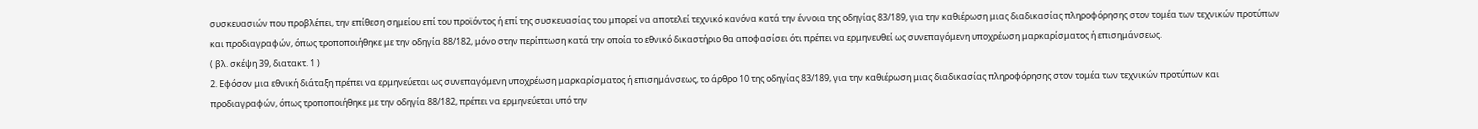συσκευασιών που προβλέπει, την επίθεση σημείου επί του προϊόντος ή επί της συσκευασίας του μπορεί να αποτελεί τεχνικό κανόνα κατά την έννοια της οδηγίας 83/189, για την καθιέρωση μιας διαδικασίας πληροφόρησης στον τομέα των τεχνικών προτύπων και προδιαγραφών, όπως τροποποιήθηκε με την οδηγία 88/182, μόνο στην περίπτωση κατά την οποία το εθνικό δικαστήριο θα αποφασίσει ότι πρέπει να ερμηνευθεί ως συνεπαγόμενη υποχρέωση μαρκαρίσματος ή επισημάνσεως.
( βλ. σκέψη 39, διατακτ. 1 )
2. Εφόσον μια εθνική διάταξη πρέπει να ερμηνεύεται ως συνεπαγόμενη υποχρέωση μαρκαρίσματος ή επισημάνσεως, το άρθρο 10 της οδηγίας 83/189, για την καθιέρωση μιας διαδικασίας πληροφόρησης στον τομέα των τεχνικών προτύπων και προδιαγραφών, όπως τροποποιήθηκε με την οδηγία 88/182, πρέπει να ερμηνεύεται υπό την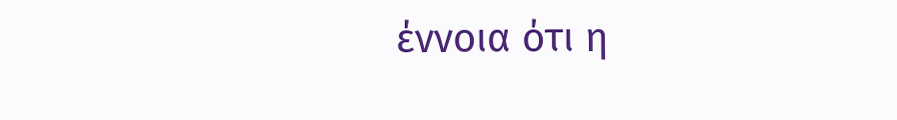έννοια ότι η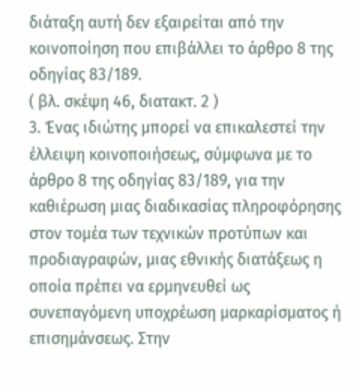διάταξη αυτή δεν εξαιρείται από την κοινοποίηση που επιβάλλει το άρθρο 8 της οδηγίας 83/189.
( βλ. σκέψη 46, διατακτ. 2 )
3. Ένας ιδιώτης μπορεί να επικαλεστεί την έλλειψη κοινοποιήσεως, σύμφωνα με το άρθρο 8 της οδηγίας 83/189, για την καθιέρωση μιας διαδικασίας πληροφόρησης στον τομέα των τεχνικών προτύπων και προδιαγραφών, μιας εθνικής διατάξεως η οποία πρέπει να ερμηνευθεί ως συνεπαγόμενη υποχρέωση μαρκαρίσματος ή επισημάνσεως. Στην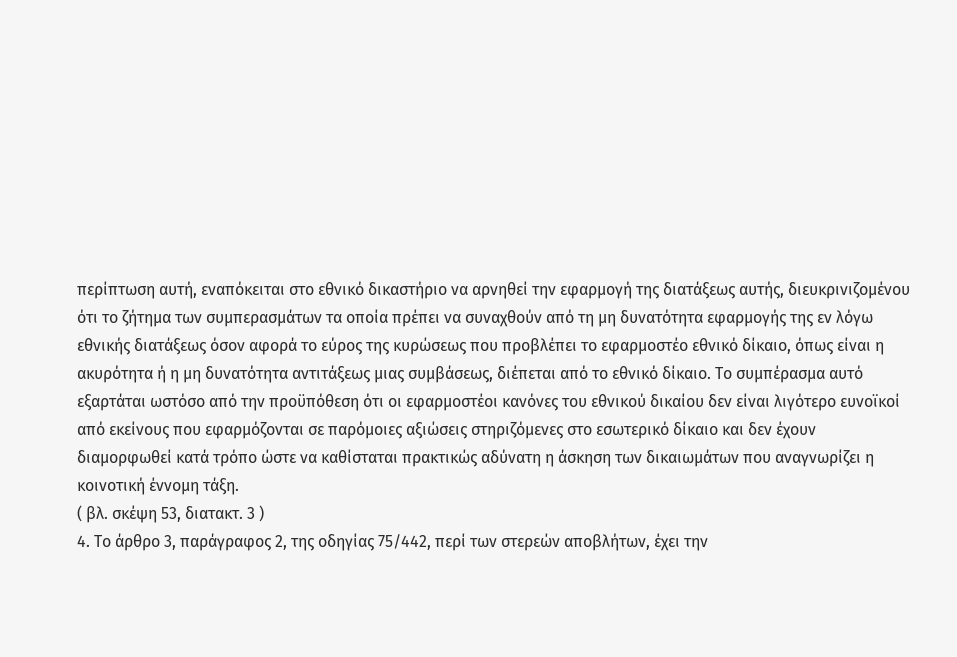περίπτωση αυτή, εναπόκειται στο εθνικό δικαστήριο να αρνηθεί την εφαρμογή της διατάξεως αυτής, διευκρινιζομένου ότι το ζήτημα των συμπερασμάτων τα οποία πρέπει να συναχθούν από τη μη δυνατότητα εφαρμογής της εν λόγω εθνικής διατάξεως όσον αφορά το εύρος της κυρώσεως που προβλέπει το εφαρμοστέο εθνικό δίκαιο, όπως είναι η ακυρότητα ή η μη δυνατότητα αντιτάξεως μιας συμβάσεως, διέπεται από το εθνικό δίκαιο. Το συμπέρασμα αυτό εξαρτάται ωστόσο από την προϋπόθεση ότι οι εφαρμοστέοι κανόνες του εθνικού δικαίου δεν είναι λιγότερο ευνοϊκοί από εκείνους που εφαρμόζονται σε παρόμοιες αξιώσεις στηριζόμενες στο εσωτερικό δίκαιο και δεν έχουν διαμορφωθεί κατά τρόπο ώστε να καθίσταται πρακτικώς αδύνατη η άσκηση των δικαιωμάτων που αναγνωρίζει η κοινοτική έννομη τάξη.
( βλ. σκέψη 53, διατακτ. 3 )
4. Το άρθρο 3, παράγραφος 2, της οδηγίας 75/442, περί των στερεών αποβλήτων, έχει την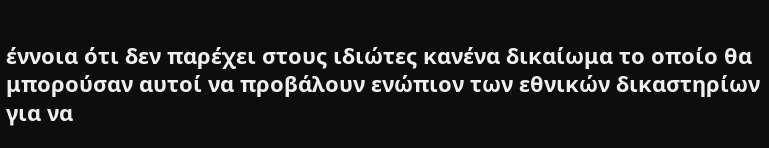έννοια ότι δεν παρέχει στους ιδιώτες κανένα δικαίωμα το οποίο θα μπορούσαν αυτοί να προβάλουν ενώπιον των εθνικών δικαστηρίων για να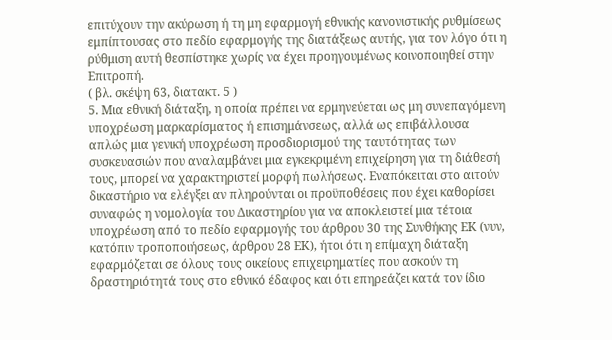επιτύχουν την ακύρωση ή τη μη εφαρμογή εθνικής κανονιστικής ρυθμίσεως εμπίπτουσας στο πεδίο εφαρμογής της διατάξεως αυτής, για τον λόγο ότι η ρύθμιση αυτή θεσπίστηκε χωρίς να έχει προηγουμένως κοινοποιηθεί στην Επιτροπή.
( βλ. σκέψη 63, διατακτ. 5 )
5. Μια εθνική διάταξη, η οποία πρέπει να ερμηνεύεται ως μη συνεπαγόμενη υποχρέωση μαρκαρίσματος ή επισημάνσεως, αλλά ως επιβάλλουσα απλώς μια γενική υποχρέωση προσδιορισμού της ταυτότητας των συσκευασιών που αναλαμβάνει μια εγκεκριμένη επιχείρηση για τη διάθεσή τους, μπορεί να χαρακτηριστεί μορφή πωλήσεως. Εναπόκειται στο αιτούν δικαστήριο να ελέγξει αν πληρούνται οι προϋποθέσεις που έχει καθορίσει συναφώς η νομολογία του Δικαστηρίου για να αποκλειστεί μια τέτοια υποχρέωση από το πεδίο εφαρμογής του άρθρου 30 της Συνθήκης ΕΚ (νυν, κατόπιν τροποποιήσεως, άρθρου 28 ΕΚ), ήτοι ότι η επίμαχη διάταξη εφαρμόζεται σε όλους τους οικείους επιχειρηματίες που ασκούν τη δραστηριότητά τους στο εθνικό έδαφος και ότι επηρεάζει κατά τον ίδιο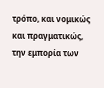τρόπο, και νομικώς και πραγματικώς, την εμπορία των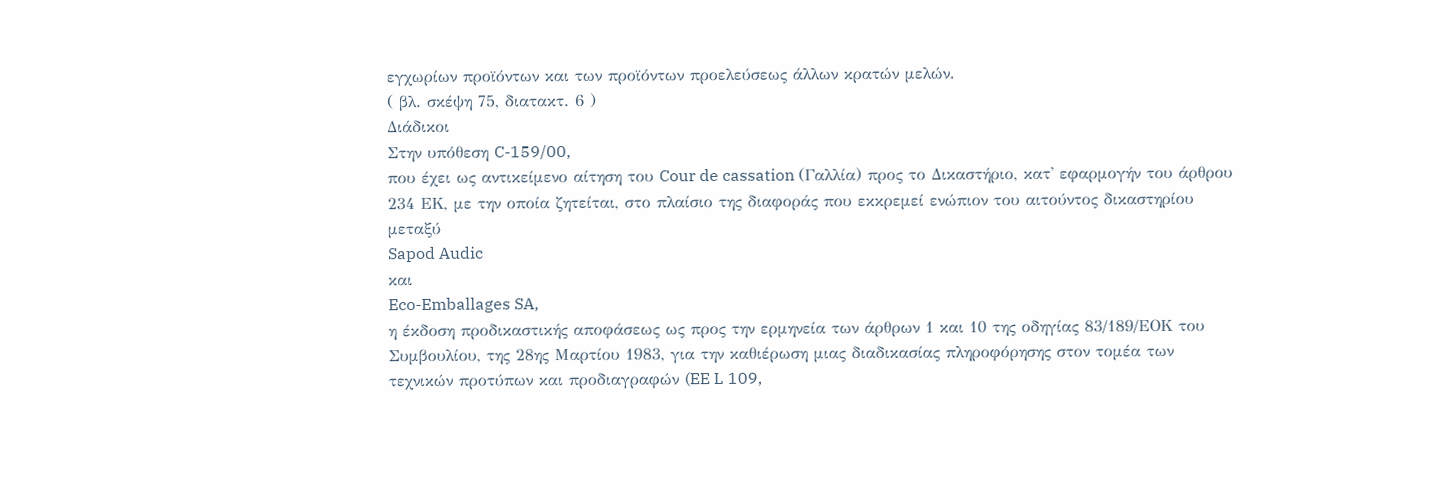εγχωρίων προϊόντων και των προϊόντων προελεύσεως άλλων κρατών μελών.
( βλ. σκέψη 75, διατακτ. 6 )
Διάδικοι
Στην υπόθεση C-159/00,
που έχει ως αντικείμενο αίτηση του Cour de cassation (Γαλλία) προς το Δικαστήριο, κατ' εφαρμογήν του άρθρου 234 ΕΚ, με την οποία ζητείται, στο πλαίσιο της διαφοράς που εκκρεμεί ενώπιον του αιτούντος δικαστηρίου μεταξύ
Sapod Audic
και
Eco-Emballages SA,
η έκδοση προδικαστικής αποφάσεως ως προς την ερμηνεία των άρθρων 1 και 10 της οδηγίας 83/189/ΕΟΚ του Συμβουλίου, της 28ης Μαρτίου 1983, για την καθιέρωση μιας διαδικασίας πληροφόρησης στον τομέα των τεχνικών προτύπων και προδιαγραφών (EE L 109,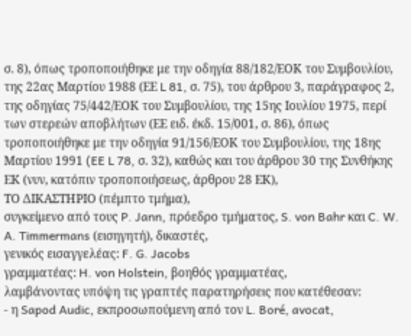σ. 8), όπως τροποποιήθηκε με την οδηγία 88/182/ΕΟΚ του Συμβουλίου, της 22ας Μαρτίου 1988 (ΕΕ L 81, σ. 75), του άρθρου 3, παράγραφος 2, της οδηγίας 75/442/ΕΟΚ του Συμβουλίου, της 15ης Ιουλίου 1975, περί των στερεών αποβλήτων (ΕΕ ειδ. έκδ. 15/001, σ. 86), όπως τροποποιήθηκε με την οδηγία 91/156/ΕΟΚ του Συμβουλίου, της 18ης Μαρτίου 1991 (EE L 78, σ. 32), καθώς και του άρθρου 30 της Συνθήκης ΕΚ (νυν, κατόπιν τροποποιήσεως, άρθρου 28 ΕΚ),
ΤΟ ΔΙΚΑΣΤΗΡΙΟ (πέμπτο τμήμα),
συγκείμενο από τους P. Jann, πρόεδρο τμήματος, S. von Bahr και C. W. A. Timmermans (εισηγητή), δικαστές,
γενικός εισαγγελέας: F. G. Jacobs
γραμματέας: H. von Holstein, βοηθός γραμματέας,
λαμβάνοντας υπόψη τις γραπτές παρατηρήσεις που κατέθεσαν:
- η Sapod Audic, εκπροσωπούμενη από τον L. Boré, avocat,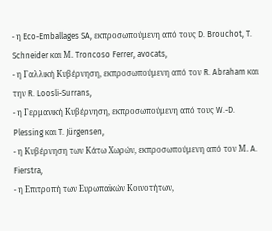- η Eco-Emballages SA, εκπροσωπούμενη από τους D. Brouchot, T. Schneider και Μ. Troncoso Ferrer, avocats,
- η Γαλλική Κυβέρνηση, εκπροσωπούμενη από τον R. Abraham και την R. Loosli-Surrans,
- η Γερμανική Κυβέρνηση, εκπροσωπούμενη από τους W.-D. Plessing και T. Jürgensen,
- η Κυβέρνηση των Κάτω Χωρών, εκπροσωπούμενη από τον Μ. A. Fierstra,
- η Επιτροπή των Ευρωπαϊκών Κοινοτήτων,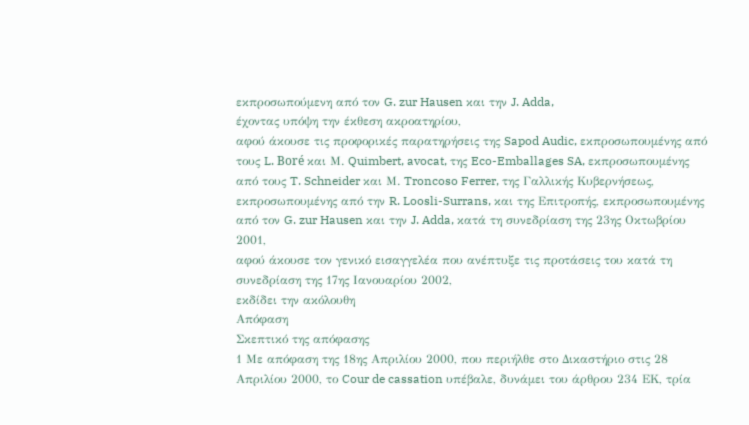εκπροσωπούμενη από τον G. zur Hausen και την J. Adda,
έχοντας υπόψη την έκθεση ακροατηρίου,
αφού άκουσε τις προφορικές παρατηρήσεις της Sapod Audic, εκπροσωπουμένης από τους L. Boré και Μ. Quimbert, avocat, της Eco-Emballages SA, εκπροσωπουμένης από τους T. Schneider και Μ. Troncoso Ferrer, της Γαλλικής Κυβερνήσεως, εκπροσωπουμένης από την R. Loosli-Surrans, και της Επιτροπής, εκπροσωπουμένης από τον G. zur Hausen και την J. Adda, κατά τη συνεδρίαση της 23ης Οκτωβρίου 2001,
αφού άκουσε τον γενικό εισαγγελέα που ανέπτυξε τις προτάσεις του κατά τη συνεδρίαση της 17ης Ιανουαρίου 2002,
εκδίδει την ακόλουθη
Απόφαση
Σκεπτικό της απόφασης
1 Με απόφαση της 18ης Απριλίου 2000, που περιήλθε στο Δικαστήριο στις 28 Απριλίου 2000, το Cour de cassation υπέβαλε, δυνάμει του άρθρου 234 ΕΚ, τρία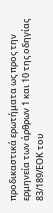προδικαστικά ερωτήματα ως προς την ερμηνεία των άρθρων 1 και 10 της οδηγίας 83/189/ΕΟΚ του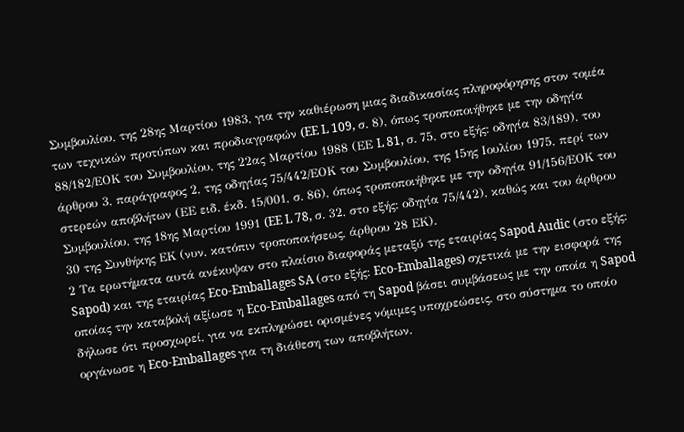Συμβουλίου, της 28ης Μαρτίου 1983, για την καθιέρωση μιας διαδικασίας πληροφόρησης στον τομέα των τεχνικών προτύπων και προδιαγραφών (EE L 109, σ. 8), όπως τροποποιήθηκε με την οδηγία 88/182/ΕΟΚ του Συμβουλίου, της 22ας Μαρτίου 1988 (ΕΕ L 81, σ. 75, στο εξής: οδηγία 83/189), του άρθρου 3, παράγραφος 2, της οδηγίας 75/442/ΕΟΚ του Συμβουλίου, της 15ης Ιουλίου 1975, περί των στερεών αποβλήτων (ΕΕ ειδ. έκδ. 15/001, σ. 86), όπως τροποποιήθηκε με την οδηγία 91/156/ΕΟΚ του Συμβουλίου, της 18ης Μαρτίου 1991 (EE L 78, σ. 32, στο εξής: οδηγία 75/442), καθώς και του άρθρου 30 της Συνθήκης ΕΚ (νυν, κατόπιν τροποποιήσεως, άρθρου 28 ΕΚ).
2 Τα ερωτήματα αυτά ανέκυψαν στο πλαίσιο διαφοράς μεταξύ της εταιρίας Sapod Audic (στο εξής: Sapod) και της εταιρίας Eco-Emballages SA (στο εξής: Eco-Emballages) σχετικά με την εισφορά της οποίας την καταβολή αξίωσε η Eco-Emballages από τη Sapod βάσει συμβάσεως με την οποία η Sapod δήλωσε ότι προσχωρεί, για να εκπληρώσει ορισμένες νόμιμες υποχρεώσεις, στο σύστημα το οποίο οργάνωσε η Eco-Emballages για τη διάθεση των αποβλήτων.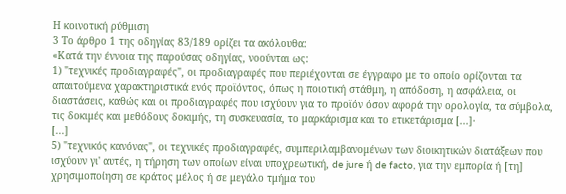Η κοινοτική ρύθμιση
3 Το άρθρο 1 της οδηγίας 83/189 ορίζει τα ακόλουθα:
«Κατά την έννοια της παρούσας οδηγίας, νοούνται ως:
1) "τεχνικές προδιαγραφές", οι προδιαγραφές που περιέχονται σε έγγραφο με το οποίο ορίζονται τα απαιτούμενα χαρακτηριστικά ενός προϊόντος, όπως η ποιοτική στάθμη, η απόδοση, η ασφάλεια, οι διαστάσεις, καθώς και οι προδιαγραφές που ισχύουν για το προϊόν όσον αφορά την ορολογία, τα σύμβολα, τις δοκιμές και μεθόδους δοκιμής, τη συσκευασία, το μαρκάρισμα και το ετικετάρισμα [...]·
[...]
5) "τεχνικός κανόνας", οι τεχνικές προδιαγραφές, συμπεριλαμβανομένων των διοικητικών διατάξεων που ισχύουν γι' αυτές, η τήρηση των οποίων είναι υποχρεωτική, de jure ή de facto, για την εμπορία ή [τη] χρησιμοποίηση σε κράτος μέλος ή σε μεγάλο τμήμα του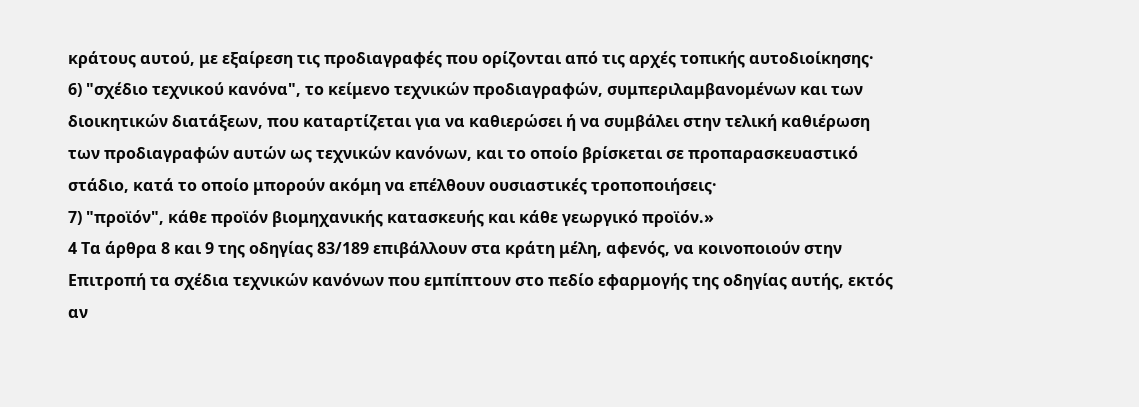κράτους αυτού, με εξαίρεση τις προδιαγραφές που ορίζονται από τις αρχές τοπικής αυτοδιοίκησης·
6) "σχέδιο τεχνικού κανόνα", το κείμενο τεχνικών προδιαγραφών, συμπεριλαμβανομένων και των διοικητικών διατάξεων, που καταρτίζεται για να καθιερώσει ή να συμβάλει στην τελική καθιέρωση των προδιαγραφών αυτών ως τεχνικών κανόνων, και το οποίο βρίσκεται σε προπαρασκευαστικό στάδιο, κατά το οποίο μπορούν ακόμη να επέλθουν ουσιαστικές τροποποιήσεις·
7) "προϊόν", κάθε προϊόν βιομηχανικής κατασκευής και κάθε γεωργικό προϊόν.»
4 Τα άρθρα 8 και 9 της οδηγίας 83/189 επιβάλλουν στα κράτη μέλη, αφενός, να κοινοποιούν στην Επιτροπή τα σχέδια τεχνικών κανόνων που εμπίπτουν στο πεδίο εφαρμογής της οδηγίας αυτής, εκτός αν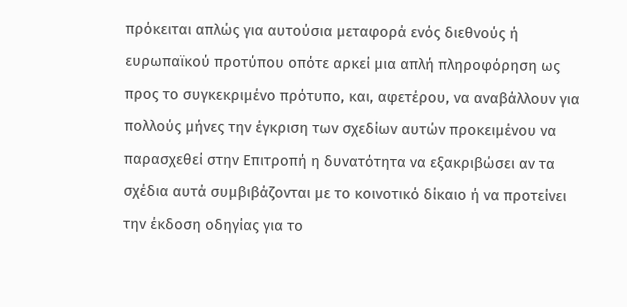πρόκειται απλώς για αυτούσια μεταφορά ενός διεθνούς ή ευρωπαϊκού προτύπου οπότε αρκεί μια απλή πληροφόρηση ως προς το συγκεκριμένο πρότυπο, και, αφετέρου, να αναβάλλουν για πολλούς μήνες την έγκριση των σχεδίων αυτών προκειμένου να παρασχεθεί στην Επιτροπή η δυνατότητα να εξακριβώσει αν τα σχέδια αυτά συμβιβάζονται με το κοινοτικό δίκαιο ή να προτείνει την έκδοση οδηγίας για το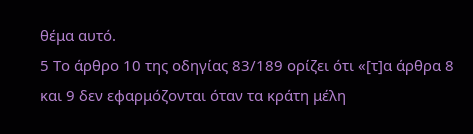θέμα αυτό.
5 Το άρθρο 10 της οδηγίας 83/189 ορίζει ότι «[τ]α άρθρα 8 και 9 δεν εφαρμόζονται όταν τα κράτη μέλη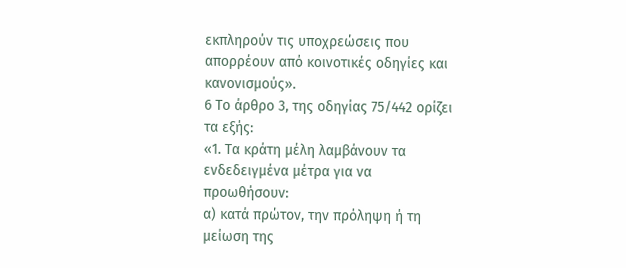εκπληρούν τις υποχρεώσεις που απορρέουν από κοινοτικές οδηγίες και κανονισμούς».
6 Το άρθρο 3, της οδηγίας 75/442 ορίζει τα εξής:
«1. Τα κράτη μέλη λαμβάνουν τα ενδεδειγμένα μέτρα για να προωθήσουν:
α) κατά πρώτον, την πρόληψη ή τη μείωση της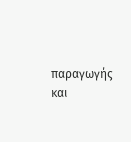παραγωγής και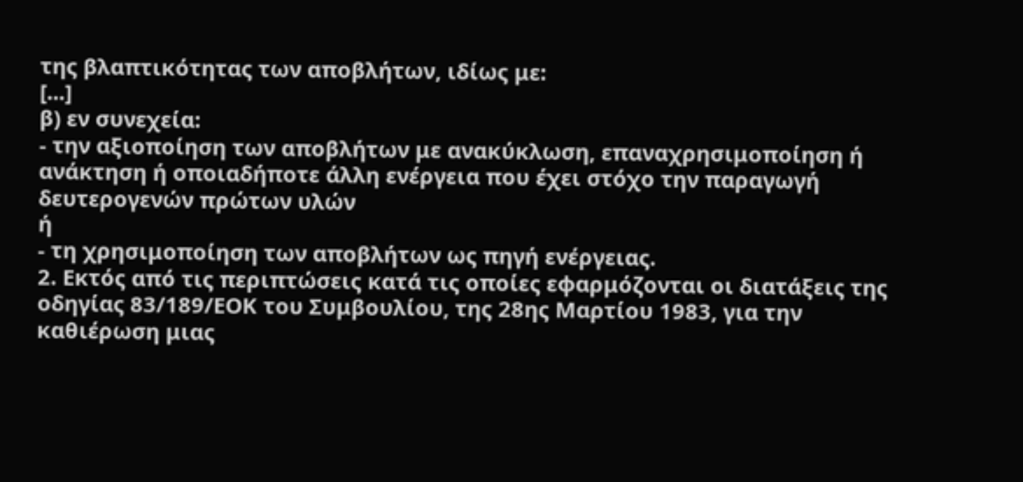της βλαπτικότητας των αποβλήτων, ιδίως με:
[...]
β) εν συνεχεία:
- την αξιοποίηση των αποβλήτων με ανακύκλωση, επαναχρησιμοποίηση ή ανάκτηση ή οποιαδήποτε άλλη ενέργεια που έχει στόχο την παραγωγή δευτερογενών πρώτων υλών
ή
- τη χρησιμοποίηση των αποβλήτων ως πηγή ενέργειας.
2. Εκτός από τις περιπτώσεις κατά τις οποίες εφαρμόζονται οι διατάξεις της οδηγίας 83/189/ΕΟΚ του Συμβουλίου, της 28ης Μαρτίου 1983, για την καθιέρωση μιας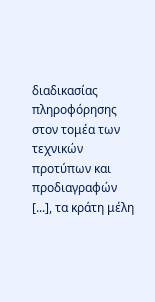διαδικασίας πληροφόρησης στον τομέα των τεχνικών προτύπων και προδιαγραφών [...], τα κράτη μέλη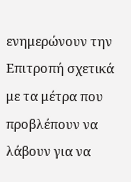ενημερώνουν την Επιτροπή σχετικά με τα μέτρα που προβλέπουν να λάβουν για να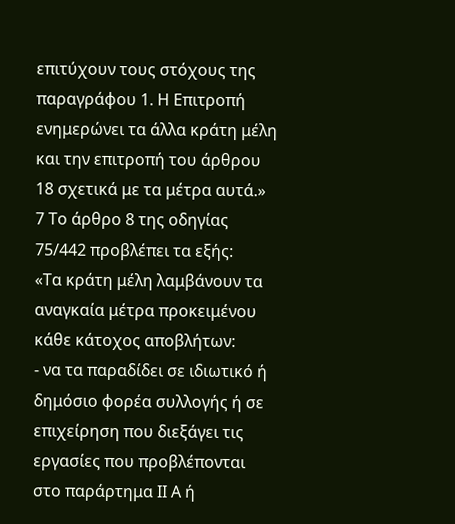επιτύχουν τους στόχους της παραγράφου 1. Η Επιτροπή ενημερώνει τα άλλα κράτη μέλη και την επιτροπή του άρθρου 18 σχετικά με τα μέτρα αυτά.»
7 Το άρθρο 8 της οδηγίας 75/442 προβλέπει τα εξής:
«Τα κράτη μέλη λαμβάνουν τα αναγκαία μέτρα προκειμένου κάθε κάτοχος αποβλήτων:
- να τα παραδίδει σε ιδιωτικό ή δημόσιο φορέα συλλογής ή σε επιχείρηση που διεξάγει τις εργασίες που προβλέπονται στο παράρτημα ΙΙ Α ή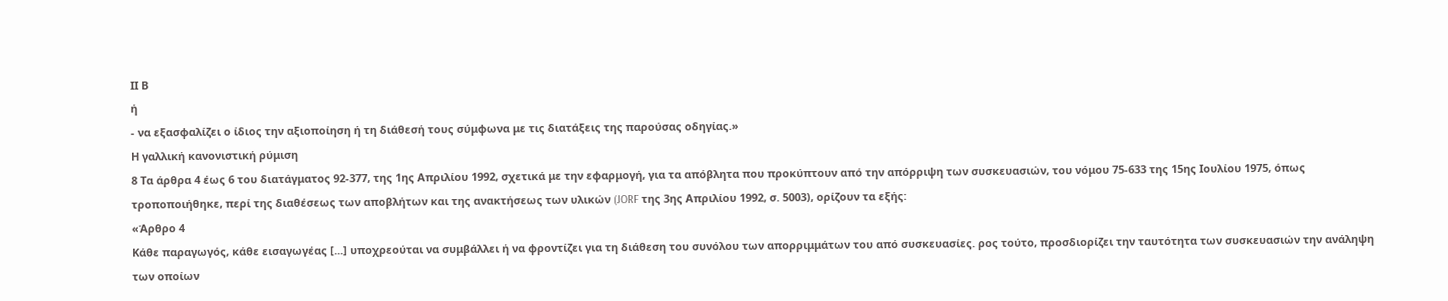ΙΙ Β
ή
- να εξασφαλίζει ο ίδιος την αξιοποίηση ή τη διάθεσή τους σύμφωνα με τις διατάξεις της παρούσας οδηγίας.»
Η γαλλική κανονιστική ρύμιση
8 Τα άρθρα 4 έως 6 του διατάγματος 92-377, της 1ης Απριλίου 1992, σχετικά με την εφαρμογή, για τα απόβλητα που προκύπτουν από την απόρριψη των συσκευασιών, του νόμου 75-633 της 15ης Ιουλίου 1975, όπως τροποποιήθηκε, περί της διαθέσεως των αποβλήτων και της ανακτήσεως των υλικών (JORF της 3ης Απριλίου 1992, σ. 5003), ορίζουν τα εξής:
«Άρθρο 4
Κάθε παραγωγός, κάθε εισαγωγέας [...] υποχρεούται να συμβάλλει ή να φροντίζει για τη διάθεση του συνόλου των απορριμμάτων του από συσκευασίες. ρος τούτο, προσδιορίζει την ταυτότητα των συσκευασιών την ανάληψη των οποίων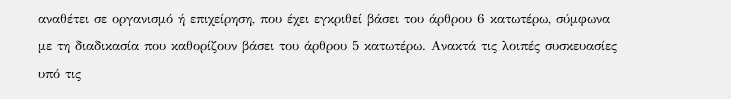αναθέτει σε οργανισμό ή επιχείρηση, που έχει εγκριθεί βάσει του άρθρου 6 κατωτέρω, σύμφωνα με τη διαδικασία που καθορίζουν βάσει του άρθρου 5 κατωτέρω. Ανακτά τις λοιπές συσκευασίες υπό τις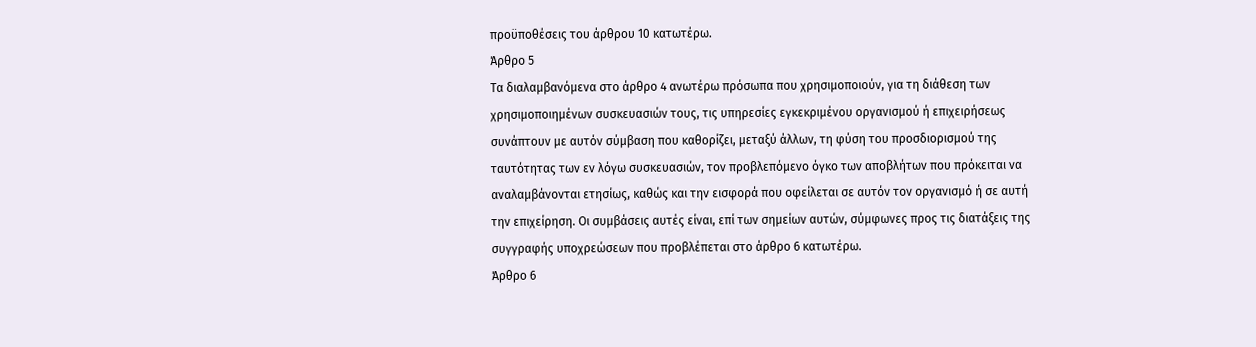προϋποθέσεις του άρθρου 10 κατωτέρω.
Άρθρο 5
Τα διαλαμβανόμενα στο άρθρο 4 ανωτέρω πρόσωπα που χρησιμοποιούν, για τη διάθεση των χρησιμοποιημένων συσκευασιών τους, τις υπηρεσίες εγκεκριμένου οργανισμού ή επιχειρήσεως συνάπτουν με αυτόν σύμβαση που καθορίζει, μεταξύ άλλων, τη φύση του προσδιορισμού της ταυτότητας των εν λόγω συσκευασιών, τον προβλεπόμενο όγκο των αποβλήτων που πρόκειται να αναλαμβάνονται ετησίως, καθώς και την εισφορά που οφείλεται σε αυτόν τον οργανισμό ή σε αυτή την επιχείρηση. Οι συμβάσεις αυτές είναι, επί των σημείων αυτών, σύμφωνες προς τις διατάξεις της συγγραφής υποχρεώσεων που προβλέπεται στο άρθρο 6 κατωτέρω.
Άρθρο 6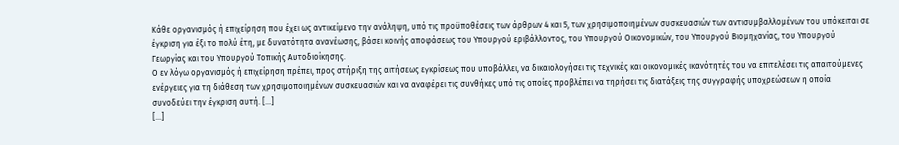Κάθε οργανισμός ή επιχείρηση που έχει ως αντικείμενο την ανάληψη, υπό τις προϋποθέσεις των άρθρων 4 και 5, των χρησιμοποιημένων συσκευασιών των αντισυμβαλλομένων του υπόκειται σε έγκριση για έξι το πολύ έτη, με δυνατότητα ανανέωσης, βάσει κοινής αποφάσεως του Υπουργού εριβάλλοντος, του Υπουργού Οικονομικών, του Υπουργού Βιομηχανίας, του Υπουργού Γεωργίας και του Υπουργού Τοπικής Αυτοδιοίκησης.
Ο εν λόγω οργανισμός ή επιχείρηση πρέπει, προς στήριξη της αιτήσεως εγκρίσεως που υποβάλλει, να δικαιολογήσει τις τεχνικές και οικονομικές ικανότητές του να επιτελέσει τις απαιτούμενες ενέργειες για τη διάθεση των χρησιμοποιημένων συσκευασιών και να αναφέρει τις συνθήκες υπό τις οποίες προβλέπει να τηρήσει τις διατάξεις της συγγραφής υποχρεώσεων η οποία συνοδεύει την έγκριση αυτή. [...]
[...]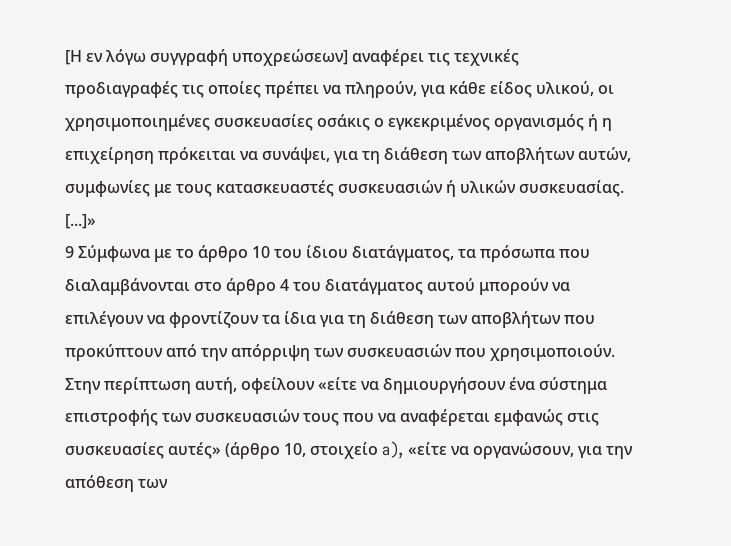[Η εν λόγω συγγραφή υποχρεώσεων] αναφέρει τις τεχνικές προδιαγραφές τις οποίες πρέπει να πληρούν, για κάθε είδος υλικού, οι χρησιμοποιημένες συσκευασίες οσάκις ο εγκεκριμένος οργανισμός ή η επιχείρηση πρόκειται να συνάψει, για τη διάθεση των αποβλήτων αυτών, συμφωνίες με τους κατασκευαστές συσκευασιών ή υλικών συσκευασίας.
[...]»
9 Σύμφωνα με το άρθρο 10 του ίδιου διατάγματος, τα πρόσωπα που διαλαμβάνονται στο άρθρο 4 του διατάγματος αυτού μπορούν να επιλέγουν να φροντίζουν τα ίδια για τη διάθεση των αποβλήτων που προκύπτουν από την απόρριψη των συσκευασιών που χρησιμοποιούν. Στην περίπτωση αυτή, οφείλουν «είτε να δημιουργήσουν ένα σύστημα επιστροφής των συσκευασιών τους που να αναφέρεται εμφανώς στις συσκευασίες αυτές» (άρθρο 10, στοιχείο a), «είτε να οργανώσουν, για την απόθεση των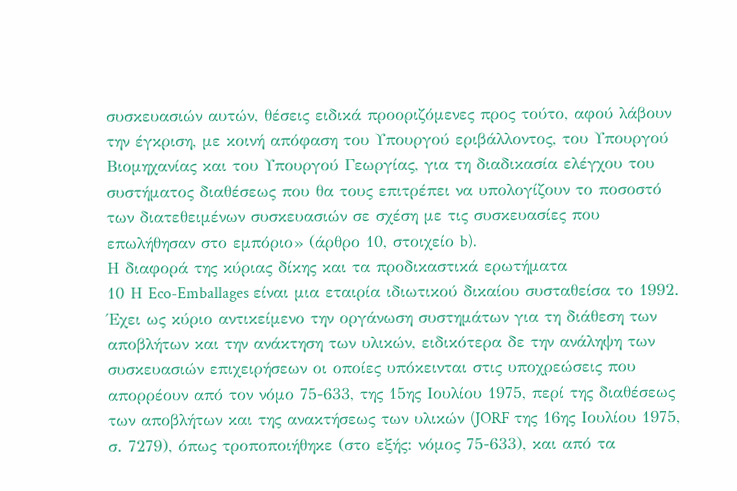συσκευασιών αυτών, θέσεις ειδικά προοριζόμενες προς τούτο, αφού λάβουν την έγκριση, με κοινή απόφαση του Υπουργού εριβάλλοντος, του Υπουργού Βιομηχανίας και του Υπουργού Γεωργίας, για τη διαδικασία ελέγχου του συστήματος διαθέσεως που θα τους επιτρέπει να υπολογίζουν το ποσοστό των διατεθειμένων συσκευασιών σε σχέση με τις συσκευασίες που επωλήθησαν στο εμπόριο» (άρθρο 10, στοιχείο b).
Η διαφορά της κύριας δίκης και τα προδικαστικά ερωτήματα
10 Η Eco-Emballages είναι μια εταιρία ιδιωτικού δικαίου συσταθείσα το 1992. Έχει ως κύριο αντικείμενο την οργάνωση συστημάτων για τη διάθεση των αποβλήτων και την ανάκτηση των υλικών, ειδικότερα δε την ανάληψη των συσκευασιών επιχειρήσεων οι οποίες υπόκεινται στις υποχρεώσεις που απορρέουν από τον νόμο 75-633, της 15ης Ιουλίου 1975, περί της διαθέσεως των αποβλήτων και της ανακτήσεως των υλικών (JORF της 16ης Ιουλίου 1975, σ. 7279), όπως τροποποιήθηκε (στο εξής: νόμος 75-633), και από τα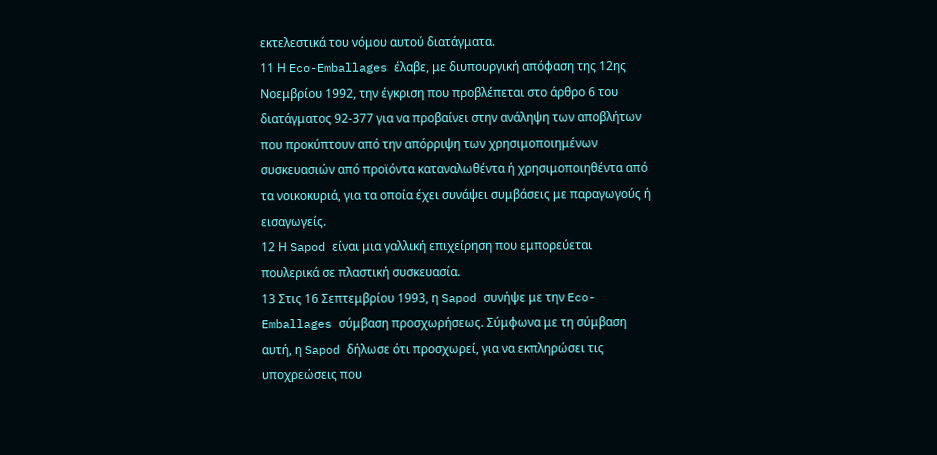εκτελεστικά του νόμου αυτού διατάγματα.
11 Η Eco-Emballages έλαβε, με διυπουργική απόφαση της 12ης Νοεμβρίου 1992, την έγκριση που προβλέπεται στο άρθρο 6 του διατάγματος 92-377 για να προβαίνει στην ανάληψη των αποβλήτων που προκύπτουν από την απόρριψη των χρησιμοποιημένων συσκευασιών από προϊόντα καταναλωθέντα ή χρησιμοποιηθέντα από τα νοικοκυριά, για τα οποία έχει συνάψει συμβάσεις με παραγωγούς ή εισαγωγείς.
12 Η Sapod είναι μια γαλλική επιχείρηση που εμπορεύεται πουλερικά σε πλαστική συσκευασία.
13 Στις 16 Σεπτεμβρίου 1993, η Sapod συνήψε με την Eco-Emballages σύμβαση προσχωρήσεως. Σύμφωνα με τη σύμβαση αυτή, η Sapod δήλωσε ότι προσχωρεί, για να εκπληρώσει τις υποχρεώσεις που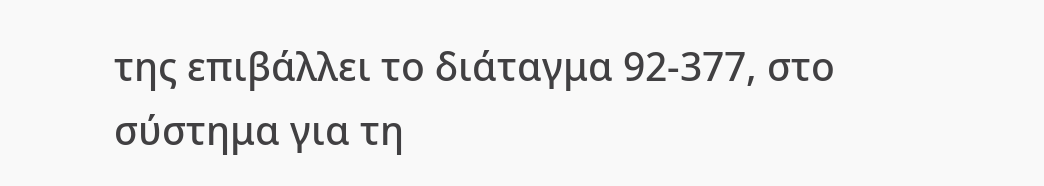της επιβάλλει το διάταγμα 92-377, στο σύστημα για τη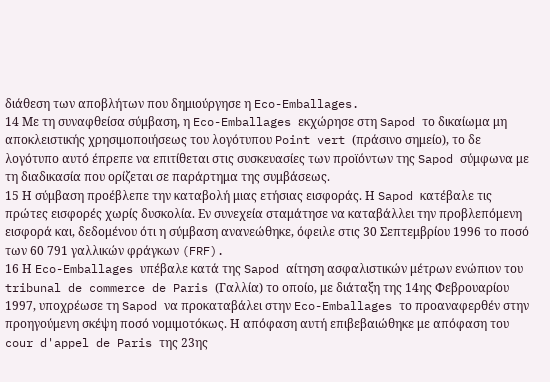διάθεση των αποβλήτων που δημιούργησε η Eco-Emballages.
14 Με τη συναφθείσα σύμβαση, η Eco-Emballages εκχώρησε στη Sapod το δικαίωμα μη αποκλειστικής χρησιμοποιήσεως του λογότυπου Point vert (πράσινο σημείο), το δε λογότυπο αυτό έπρεπε να επιτίθεται στις συσκευασίες των προϊόντων της Sapod σύμφωνα με τη διαδικασία που ορίζεται σε παράρτημα της συμβάσεως.
15 Η σύμβαση προέβλεπε την καταβολή μιας ετήσιας εισφοράς. Η Sapod κατέβαλε τις πρώτες εισφορές χωρίς δυσκολία. Εν συνεχεία σταμάτησε να καταβάλλει την προβλεπόμενη εισφορά και, δεδομένου ότι η σύμβαση ανανεώθηκε, όφειλε στις 30 Σεπτεμβρίου 1996 το ποσό των 60 791 γαλλικών φράγκων (FRF).
16 Η Eco-Emballages υπέβαλε κατά της Sapod αίτηση ασφαλιστικών μέτρων ενώπιον του tribunal de commerce de Paris (Γαλλία) το οποίο, με διάταξη της 14ης Φεβρουαρίου 1997, υποχρέωσε τη Sapod να προκαταβάλει στην Eco-Emballages το προαναφερθέν στην προηγούμενη σκέψη ποσό νομιμοτόκως. Η απόφαση αυτή επιβεβαιώθηκε με απόφαση του cour d'appel de Paris της 23ης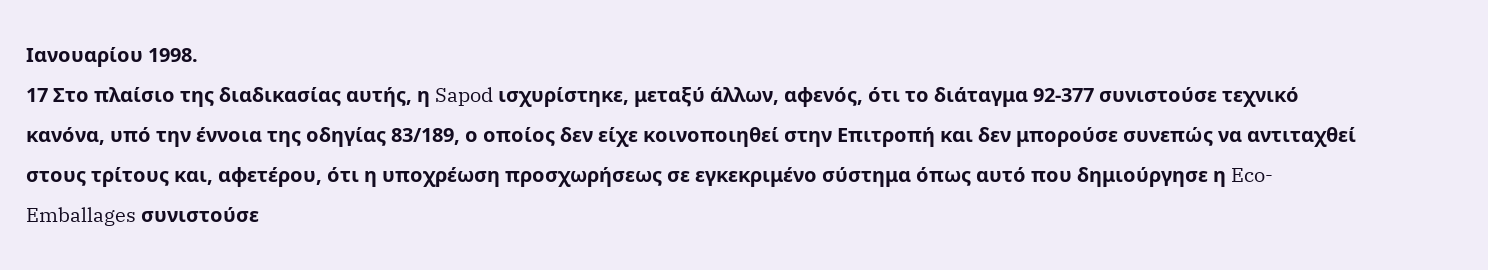Ιανουαρίου 1998.
17 Στο πλαίσιο της διαδικασίας αυτής, η Sapod ισχυρίστηκε, μεταξύ άλλων, αφενός, ότι το διάταγμα 92-377 συνιστούσε τεχνικό κανόνα, υπό την έννοια της οδηγίας 83/189, ο οποίος δεν είχε κοινοποιηθεί στην Επιτροπή και δεν μπορούσε συνεπώς να αντιταχθεί στους τρίτους και, αφετέρου, ότι η υποχρέωση προσχωρήσεως σε εγκεκριμένο σύστημα όπως αυτό που δημιούργησε η Eco-Emballages συνιστούσε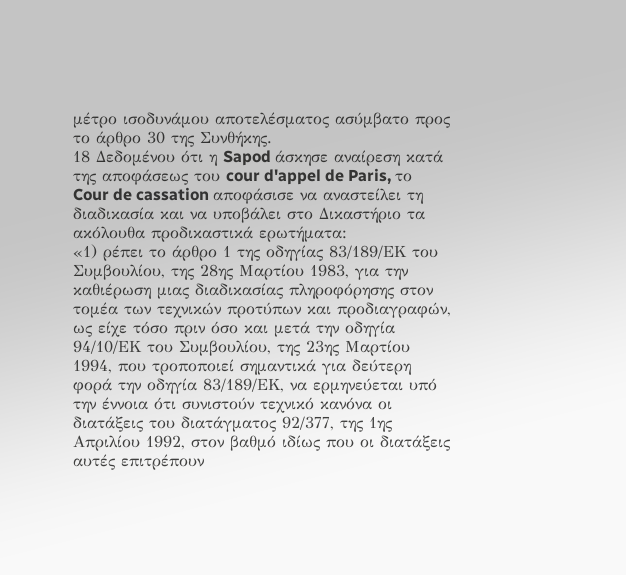μέτρο ισοδυνάμου αποτελέσματος ασύμβατο προς το άρθρο 30 της Συνθήκης.
18 Δεδομένου ότι η Sapod άσκησε αναίρεση κατά της αποφάσεως του cour d'appel de Paris, το Cour de cassation αποφάσισε να αναστείλει τη διαδικασία και να υποβάλει στο Δικαστήριο τα ακόλουθα προδικαστικά ερωτήματα:
«1) ρέπει το άρθρο 1 της οδηγίας 83/189/ΕΚ του Συμβουλίου, της 28ης Μαρτίου 1983, για την καθιέρωση μιας διαδικασίας πληροφόρησης στον τομέα των τεχνικών προτύπων και προδιαγραφών, ως είχε τόσο πριν όσο και μετά την οδηγία 94/10/ΕΚ του Συμβουλίου, της 23ης Μαρτίου 1994, που τροποποιεί σημαντικά για δεύτερη φορά την οδηγία 83/189/ΕΚ, να ερμηνεύεται υπό την έννοια ότι συνιστούν τεχνικό κανόνα οι διατάξεις του διατάγματος 92/377, της 1ης Απριλίου 1992, στον βαθμό ιδίως που οι διατάξεις αυτές επιτρέπουν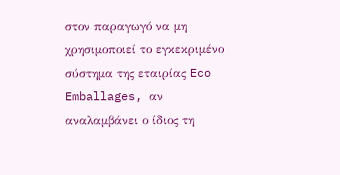στον παραγωγό να μη χρησιμοποιεί το εγκεκριμένο σύστημα της εταιρίας Eco Emballages, αν αναλαμβάνει ο ίδιος τη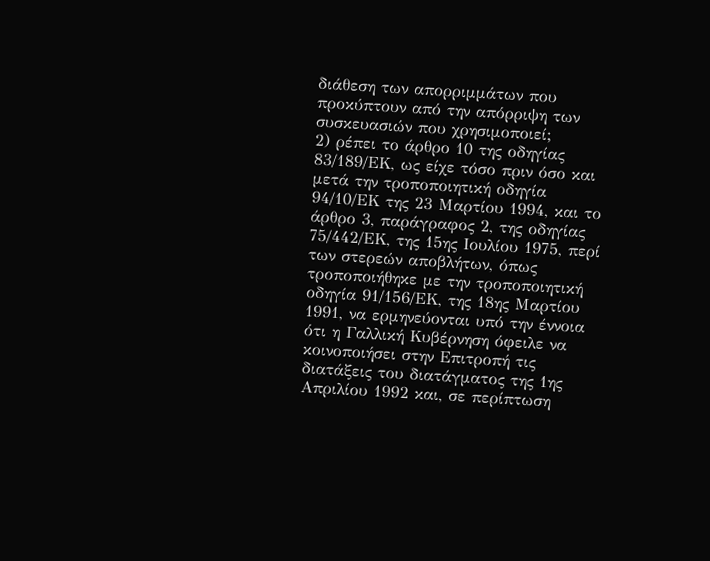διάθεση των απορριμμάτων που προκύπτουν από την απόρριψη των συσκευασιών που χρησιμοποιεί;
2) ρέπει το άρθρο 10 της οδηγίας 83/189/ΕΚ, ως είχε τόσο πριν όσο και μετά την τροποποιητική οδηγία 94/10/ΕΚ της 23 Μαρτίου 1994, και το άρθρο 3, παράγραφος 2, της οδηγίας 75/442/ΕΚ, της 15ης Ιουλίου 1975, περί των στερεών αποβλήτων, όπως τροποποιήθηκε με την τροποποιητική οδηγία 91/156/ΕΚ, της 18ης Μαρτίου 1991, να ερμηνεύονται υπό την έννοια ότι η Γαλλική Κυβέρνηση όφειλε να κοινοποιήσει στην Επιτροπή τις διατάξεις του διατάγματος της 1ης Απριλίου 1992 και, σε περίπτωση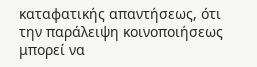καταφατικής απαντήσεως, ότι την παράλειψη κοινοποιήσεως μπορεί να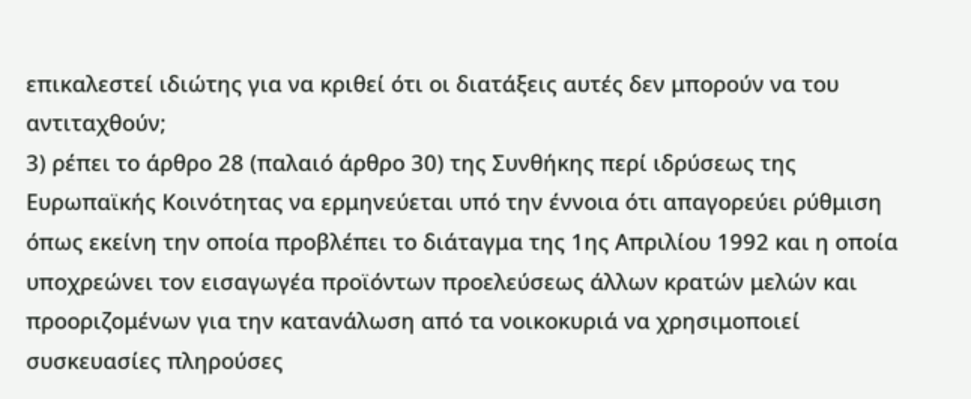επικαλεστεί ιδιώτης για να κριθεί ότι οι διατάξεις αυτές δεν μπορούν να του αντιταχθούν;
3) ρέπει το άρθρο 28 (παλαιό άρθρο 30) της Συνθήκης περί ιδρύσεως της Ευρωπαϊκής Κοινότητας να ερμηνεύεται υπό την έννοια ότι απαγορεύει ρύθμιση όπως εκείνη την οποία προβλέπει το διάταγμα της 1ης Απριλίου 1992 και η οποία υποχρεώνει τον εισαγωγέα προϊόντων προελεύσεως άλλων κρατών μελών και προοριζομένων για την κατανάλωση από τα νοικοκυριά να χρησιμοποιεί συσκευασίες πληρούσες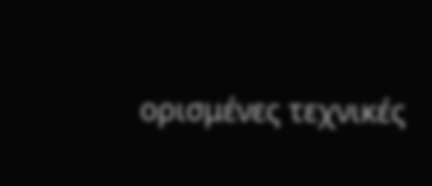ορισμένες τεχνικές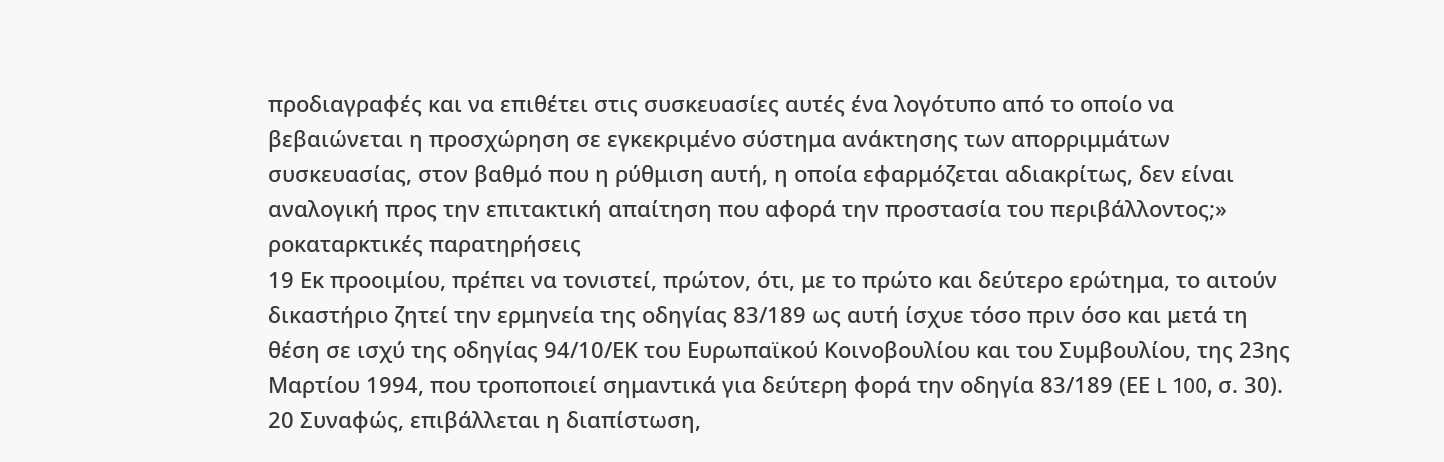προδιαγραφές και να επιθέτει στις συσκευασίες αυτές ένα λογότυπο από το οποίο να βεβαιώνεται η προσχώρηση σε εγκεκριμένο σύστημα ανάκτησης των απορριμμάτων συσκευασίας, στον βαθμό που η ρύθμιση αυτή, η οποία εφαρμόζεται αδιακρίτως, δεν είναι αναλογική προς την επιτακτική απαίτηση που αφορά την προστασία του περιβάλλοντος;»
ροκαταρκτικές παρατηρήσεις
19 Εκ προοιμίου, πρέπει να τονιστεί, πρώτον, ότι, με το πρώτο και δεύτερο ερώτημα, το αιτούν δικαστήριο ζητεί την ερμηνεία της οδηγίας 83/189 ως αυτή ίσχυε τόσο πριν όσο και μετά τη θέση σε ισχύ της οδηγίας 94/10/ΕΚ του Ευρωπαϊκού Κοινοβουλίου και του Συμβουλίου, της 23ης Μαρτίου 1994, που τροποποιεί σημαντικά για δεύτερη φορά την οδηγία 83/189 (ΕΕ L 100, σ. 30).
20 Συναφώς, επιβάλλεται η διαπίστωση,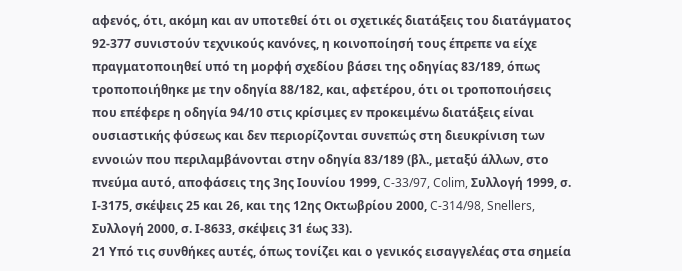αφενός, ότι, ακόμη και αν υποτεθεί ότι οι σχετικές διατάξεις του διατάγματος 92-377 συνιστούν τεχνικούς κανόνες, η κοινοποίησή τους έπρεπε να είχε πραγματοποιηθεί υπό τη μορφή σχεδίου βάσει της οδηγίας 83/189, όπως τροποποιήθηκε με την οδηγία 88/182, και, αφετέρου, ότι οι τροποποιήσεις που επέφερε η οδηγία 94/10 στις κρίσιμες εν προκειμένω διατάξεις είναι ουσιαστικής φύσεως και δεν περιορίζονται συνεπώς στη διευκρίνιση των εννοιών που περιλαμβάνονται στην οδηγία 83/189 (βλ., μεταξύ άλλων, στο πνεύμα αυτό, αποφάσεις της 3ης Ιουνίου 1999, C-33/97, Colim, Συλλογή 1999, σ. Ι-3175, σκέψεις 25 και 26, και της 12ης Οκτωβρίου 2000, C-314/98, Snellers, Συλλογή 2000, σ. Ι-8633, σκέψεις 31 έως 33).
21 Υπό τις συνθήκες αυτές, όπως τονίζει και ο γενικός εισαγγελέας στα σημεία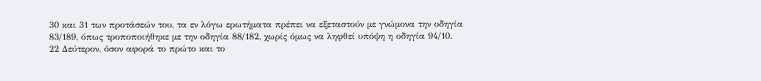30 και 31 των προτάσεών του, τα εν λόγω ερωτήματα πρέπει να εξεταστούν με γνώμονα την οδηγία 83/189, όπως τροποποιήθηκε με την οδηγία 88/182, χωρίς όμως να ληφθεί υπόψη η οδηγία 94/10.
22 Δεύτερον, όσον αφορά το πρώτο και το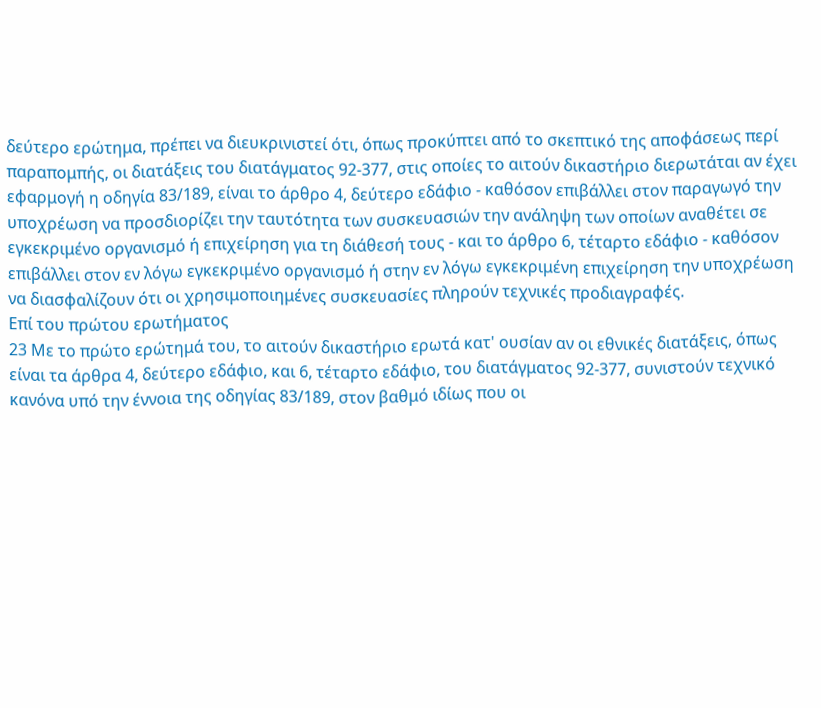δεύτερο ερώτημα, πρέπει να διευκρινιστεί ότι, όπως προκύπτει από το σκεπτικό της αποφάσεως περί παραπομπής, οι διατάξεις του διατάγματος 92-377, στις οποίες το αιτούν δικαστήριο διερωτάται αν έχει εφαρμογή η οδηγία 83/189, είναι το άρθρο 4, δεύτερο εδάφιο - καθόσον επιβάλλει στον παραγωγό την υποχρέωση να προσδιορίζει την ταυτότητα των συσκευασιών την ανάληψη των οποίων αναθέτει σε εγκεκριμένο οργανισμό ή επιχείρηση για τη διάθεσή τους - και το άρθρο 6, τέταρτο εδάφιο - καθόσον επιβάλλει στον εν λόγω εγκεκριμένο οργανισμό ή στην εν λόγω εγκεκριμένη επιχείρηση την υποχρέωση να διασφαλίζουν ότι οι χρησιμοποιημένες συσκευασίες πληρούν τεχνικές προδιαγραφές.
Επί του πρώτου ερωτήματος
23 Με το πρώτο ερώτημά του, το αιτούν δικαστήριο ερωτά κατ' ουσίαν αν οι εθνικές διατάξεις, όπως είναι τα άρθρα 4, δεύτερο εδάφιο, και 6, τέταρτο εδάφιο, του διατάγματος 92-377, συνιστούν τεχνικό κανόνα υπό την έννοια της οδηγίας 83/189, στον βαθμό ιδίως που οι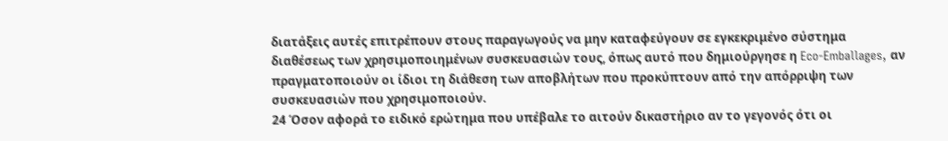διατάξεις αυτές επιτρέπουν στους παραγωγούς να μην καταφεύγουν σε εγκεκριμένο σύστημα διαθέσεως των χρησιμοποιημένων συσκευασιών τους, όπως αυτό που δημιούργησε η Eco-Emballages, αν πραγματοποιούν οι ίδιοι τη διάθεση των αποβλήτων που προκύπτουν από την απόρριψη των συσκευασιών που χρησιμοποιούν.
24 Όσον αφορά το ειδικό ερώτημα που υπέβαλε το αιτούν δικαστήριο αν το γεγονός ότι οι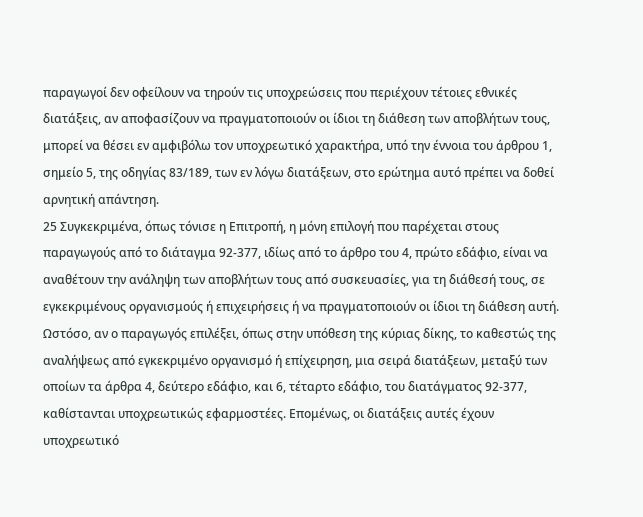παραγωγοί δεν οφείλουν να τηρούν τις υποχρεώσεις που περιέχουν τέτοιες εθνικές διατάξεις, αν αποφασίζουν να πραγματοποιούν οι ίδιοι τη διάθεση των αποβλήτων τους, μπορεί να θέσει εν αμφιβόλω τον υποχρεωτικό χαρακτήρα, υπό την έννοια του άρθρου 1, σημείο 5, της οδηγίας 83/189, των εν λόγω διατάξεων, στο ερώτημα αυτό πρέπει να δοθεί αρνητική απάντηση.
25 Συγκεκριμένα, όπως τόνισε η Επιτροπή, η μόνη επιλογή που παρέχεται στους παραγωγούς από το διάταγμα 92-377, ιδίως από το άρθρο του 4, πρώτο εδάφιο, είναι να αναθέτουν την ανάληψη των αποβλήτων τους από συσκευασίες, για τη διάθεσή τους, σε εγκεκριμένους οργανισμούς ή επιχειρήσεις ή να πραγματοποιούν οι ίδιοι τη διάθεση αυτή. Ωστόσο, αν ο παραγωγός επιλέξει, όπως στην υπόθεση της κύριας δίκης, το καθεστώς της αναλήψεως από εγκεκριμένο οργανισμό ή επίχειρηση, μια σειρά διατάξεων, μεταξύ των οποίων τα άρθρα 4, δεύτερο εδάφιο, και 6, τέταρτο εδάφιο, του διατάγματος 92-377, καθίστανται υποχρεωτικώς εφαρμοστέες. Επομένως, οι διατάξεις αυτές έχουν υποχρεωτικό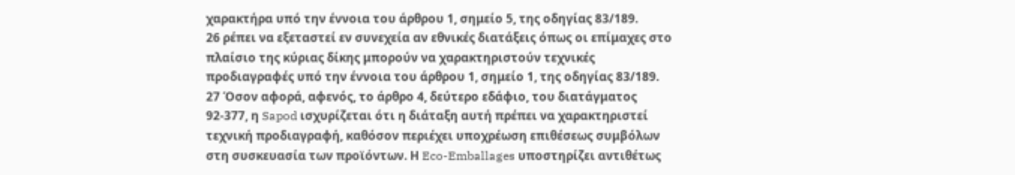χαρακτήρα υπό την έννοια του άρθρου 1, σημείο 5, της οδηγίας 83/189.
26 ρέπει να εξεταστεί εν συνεχεία αν εθνικές διατάξεις όπως οι επίμαχες στο πλαίσιο της κύριας δίκης μπορούν να χαρακτηριστούν τεχνικές προδιαγραφές υπό την έννοια του άρθρου 1, σημείο 1, της οδηγίας 83/189.
27 Όσον αφορά, αφενός, το άρθρο 4, δεύτερο εδάφιο, του διατάγματος 92-377, η Sapod ισχυρίζεται ότι η διάταξη αυτή πρέπει να χαρακτηριστεί τεχνική προδιαγραφή, καθόσον περιέχει υποχρέωση επιθέσεως συμβόλων στη συσκευασία των προϊόντων. Η Eco-Emballages υποστηρίζει αντιθέτως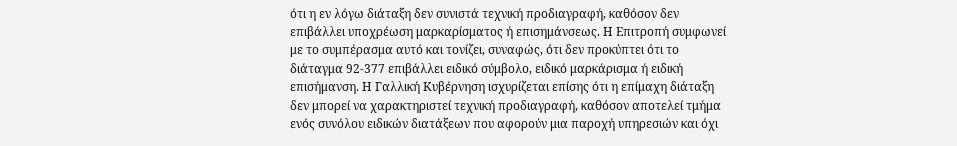ότι η εν λόγω διάταξη δεν συνιστά τεχνική προδιαγραφή, καθόσον δεν επιβάλλει υποχρέωση μαρκαρίσματος ή επισημάνσεως. Η Επιτροπή συμφωνεί με το συμπέρασμα αυτό και τονίζει, συναφώς, ότι δεν προκύπτει ότι το διάταγμα 92-377 επιβάλλει ειδικό σύμβολο, ειδικό μαρκάρισμα ή ειδική επισήμανση. Η Γαλλική Κυβέρνηση ισχυρίζεται επίσης ότι η επίμαχη διάταξη δεν μπορεί να χαρακτηριστεί τεχνική προδιαγραφή, καθόσον αποτελεί τμήμα ενός συνόλου ειδικών διατάξεων που αφορούν μια παροχή υπηρεσιών και όχι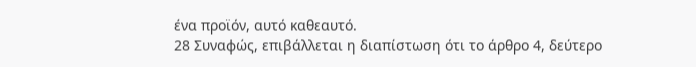ένα προϊόν, αυτό καθεαυτό.
28 Συναφώς, επιβάλλεται η διαπίστωση ότι το άρθρο 4, δεύτερο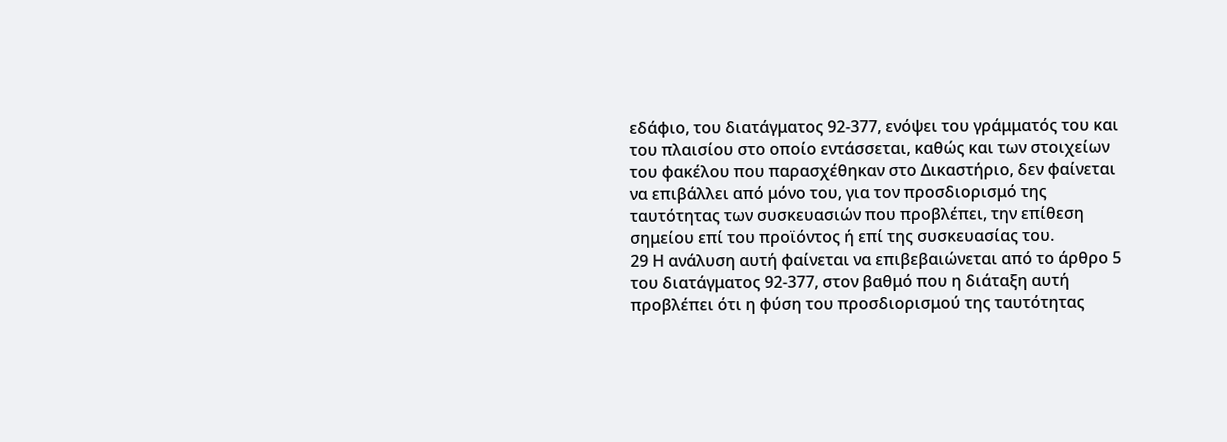εδάφιο, του διατάγματος 92-377, ενόψει του γράμματός του και του πλαισίου στο οποίο εντάσσεται, καθώς και των στοιχείων του φακέλου που παρασχέθηκαν στο Δικαστήριο, δεν φαίνεται να επιβάλλει από μόνο του, για τον προσδιορισμό της ταυτότητας των συσκευασιών που προβλέπει, την επίθεση σημείου επί του προϊόντος ή επί της συσκευασίας του.
29 Η ανάλυση αυτή φαίνεται να επιβεβαιώνεται από το άρθρο 5 του διατάγματος 92-377, στον βαθμό που η διάταξη αυτή προβλέπει ότι η φύση του προσδιορισμού της ταυτότητας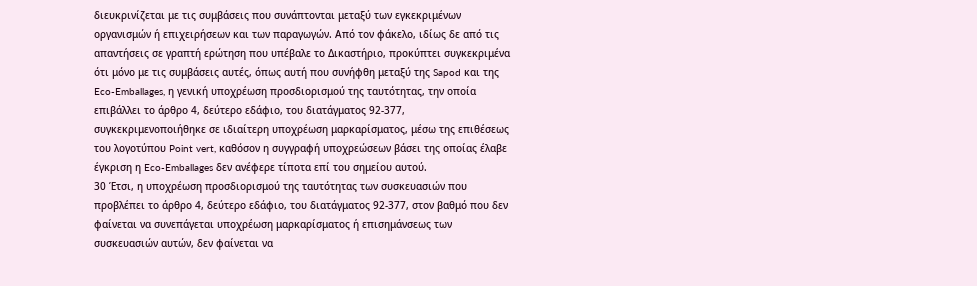διευκρινίζεται με τις συμβάσεις που συνάπτονται μεταξύ των εγκεκριμένων οργανισμών ή επιχειρήσεων και των παραγωγών. Από τον φάκελο, ιδίως δε από τις απαντήσεις σε γραπτή ερώτηση που υπέβαλε το Δικαστήριο, προκύπτει συγκεκριμένα ότι μόνο με τις συμβάσεις αυτές, όπως αυτή που συνήφθη μεταξύ της Sapod και της Eco-Emballages, η γενική υποχρέωση προσδιορισμού της ταυτότητας, την οποία επιβάλλει το άρθρο 4, δεύτερο εδάφιο, του διατάγματος 92-377, συγκεκριμενοποιήθηκε σε ιδιαίτερη υποχρέωση μαρκαρίσματος, μέσω της επιθέσεως του λογοτύπου Point vert, καθόσον η συγγραφή υποχρεώσεων βάσει της οποίας έλαβε έγκριση η Eco-Emballages δεν ανέφερε τίποτα επί του σημείου αυτού.
30 Έτσι, η υποχρέωση προσδιορισμού της ταυτότητας των συσκευασιών που προβλέπει το άρθρο 4, δεύτερο εδάφιο, του διατάγματος 92-377, στον βαθμό που δεν φαίνεται να συνεπάγεται υποχρέωση μαρκαρίσματος ή επισημάνσεως των συσκευασιών αυτών, δεν φαίνεται να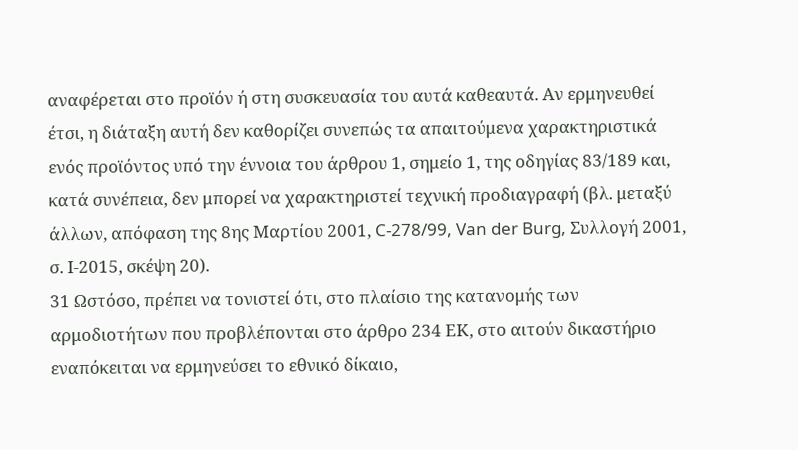αναφέρεται στο προϊόν ή στη συσκευασία του αυτά καθεαυτά. Αν ερμηνευθεί έτσι, η διάταξη αυτή δεν καθορίζει συνεπώς τα απαιτούμενα χαρακτηριστικά ενός προϊόντος υπό την έννοια του άρθρου 1, σημείο 1, της οδηγίας 83/189 και, κατά συνέπεια, δεν μπορεί να χαρακτηριστεί τεχνική προδιαγραφή (βλ. μεταξύ άλλων, απόφαση της 8ης Μαρτίου 2001, C-278/99, Van der Burg, Συλλογή 2001, σ. Ι-2015, σκέψη 20).
31 Ωστόσο, πρέπει να τονιστεί ότι, στο πλαίσιο της κατανομής των αρμοδιοτήτων που προβλέπονται στο άρθρο 234 ΕΚ, στο αιτούν δικαστήριο εναπόκειται να ερμηνεύσει το εθνικό δίκαιο,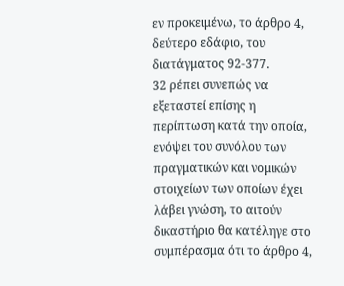εν προκειμένω, το άρθρο 4, δεύτερο εδάφιο, του διατάγματος 92-377.
32 ρέπει συνεπώς να εξεταστεί επίσης η περίπτωση κατά την οποία, ενόψει του συνόλου των πραγματικών και νομικών στοιχείων των οποίων έχει λάβει γνώση, το αιτούν δικαστήριο θα κατέληγε στο συμπέρασμα ότι το άρθρο 4,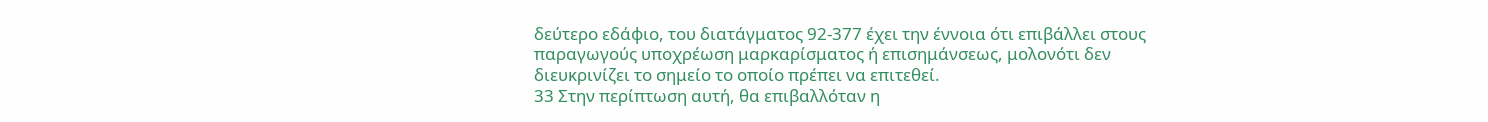δεύτερο εδάφιο, του διατάγματος 92-377 έχει την έννοια ότι επιβάλλει στους παραγωγούς υποχρέωση μαρκαρίσματος ή επισημάνσεως, μολονότι δεν διευκρινίζει το σημείο το οποίο πρέπει να επιτεθεί.
33 Στην περίπτωση αυτή, θα επιβαλλόταν η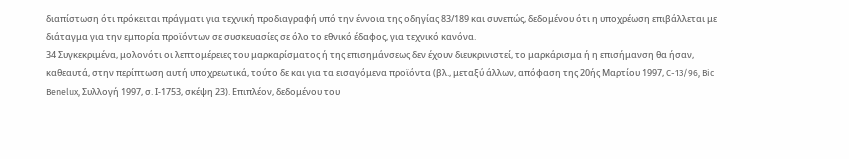διαπίστωση ότι πρόκειται πράγματι για τεχνική προδιαγραφή υπό την έννοια της οδηγίας 83/189 και συνεπώς, δεδομένου ότι η υποχρέωση επιβάλλεται με διάταγμα για την εμπορία προϊόντων σε συσκευασίες σε όλο το εθνικό έδαφος, για τεχνικό κανόνα.
34 Συγκεκριμένα, μολονότι οι λεπτομέρειες του μαρκαρίσματος ή της επισημάνσεως δεν έχουν διευκρινιστεί, το μαρκάρισμα ή η επισήμανση θα ήσαν, καθεαυτά, στην περίπτωση αυτή υποχρεωτικά, τούτο δε και για τα εισαγόμενα προϊόντα (βλ., μεταξύ άλλων, απόφαση της 20ής Μαρτίου 1997, C-13/96, Bic Benelux, Συλλογή 1997, σ. Ι-1753, σκέψη 23). Επιπλέον, δεδομένου του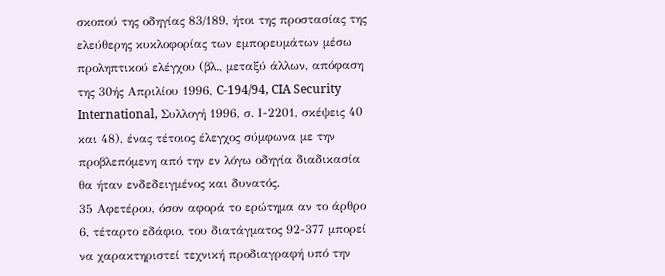σκοπού της οδηγίας 83/189, ήτοι της προστασίας της ελεύθερης κυκλοφορίας των εμπορευμάτων μέσω προληπτικού ελέγχου (βλ., μεταξύ άλλων, απόφαση της 30ής Απριλίου 1996, C-194/94, CIA Security International, Συλλογή 1996, σ. Ι-2201, σκέψεις 40 και 48), ένας τέτοιος έλεγχος σύμφωνα με την προβλεπόμενη από την εν λόγω οδηγία διαδικασία θα ήταν ενδεδειγμένος και δυνατός.
35 Αφετέρου, όσον αφορά το ερώτημα αν το άρθρο 6, τέταρτο εδάφιο, του διατάγματος 92-377 μπορεί να χαρακτηριστεί τεχνική προδιαγραφή υπό την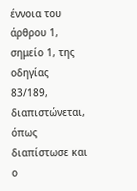έννοια του άρθρου 1, σημείο 1, της οδηγίας 83/189, διαπιστώνεται, όπως διαπίστωσε και ο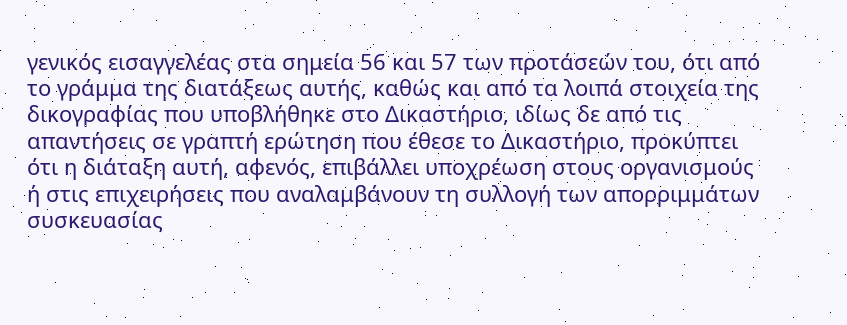γενικός εισαγγελέας στα σημεία 56 και 57 των προτάσεών του, ότι από το γράμμα της διατάξεως αυτής, καθώς και από τα λοιπά στοιχεία της δικογραφίας που υποβλήθηκε στο Δικαστήριο, ιδίως δε από τις απαντήσεις σε γραπτή ερώτηση που έθεσε το Δικαστήριο, προκύπτει ότι η διάταξη αυτή, αφενός, επιβάλλει υποχρέωση στους οργανισμούς ή στις επιχειρήσεις που αναλαμβάνουν τη συλλογή των απορριμμάτων συσκευασίας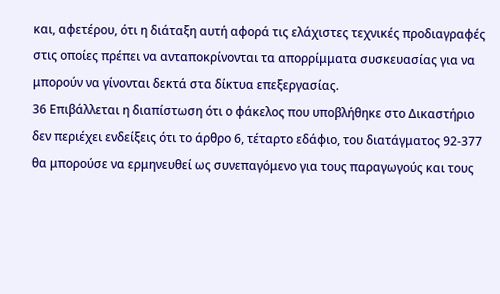και, αφετέρου, ότι η διάταξη αυτή αφορά τις ελάχιστες τεχνικές προδιαγραφές στις οποίες πρέπει να ανταποκρίνονται τα απορρίμματα συσκευασίας για να μπορούν να γίνονται δεκτά στα δίκτυα επεξεργασίας.
36 Επιβάλλεται η διαπίστωση ότι ο φάκελος που υποβλήθηκε στο Δικαστήριο δεν περιέχει ενδείξεις ότι το άρθρο 6, τέταρτο εδάφιο, του διατάγματος 92-377 θα μπορούσε να ερμηνευθεί ως συνεπαγόμενο για τους παραγωγούς και τους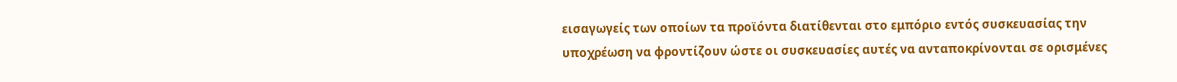εισαγωγείς των οποίων τα προϊόντα διατίθενται στο εμπόριο εντός συσκευασίας την υποχρέωση να φροντίζουν ώστε οι συσκευασίες αυτές να ανταποκρίνονται σε ορισμένες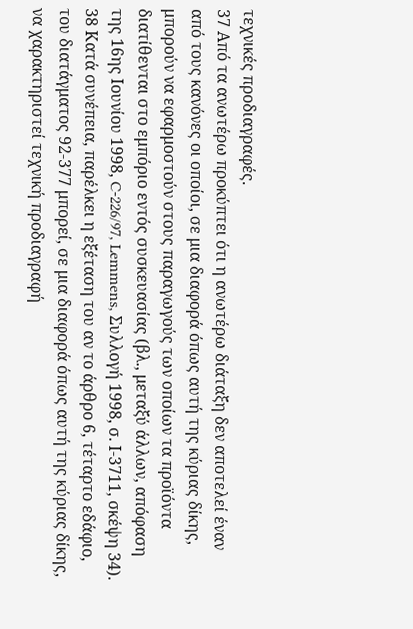τεχνικές προδιαγραφές.
37 Από τα ανωτέρω προκύπτει ότι η ανωτέρω διάταξη δεν αποτελεί έναν από τους κανόνες οι οποίοι, σε μια διαφορά όπως αυτή της κύριας δίκης, μπορούν να εφαρμοστούν στους παραγωγούς των οποίων τα προϊόντα διατίθενται στο εμπόριο εντός συσκευασίας (βλ., μεταξύ άλλων, απόφαση της 16ης Ιουνίου 1998, C-226/97, Lemmens, Συλλογή 1998, σ. Ι-3711, σκέψη 34).
38 Κατά συνέπεια, παρέλκει η εξέταση του αν το άρθρο 6, τέταρτο εδάφιο, του διατάγματος 92-377 μπορεί, σε μια διαφορά όπως αυτή της κύριας δίκης, να χαρακτηριστεί τεχνική προδιαγραφή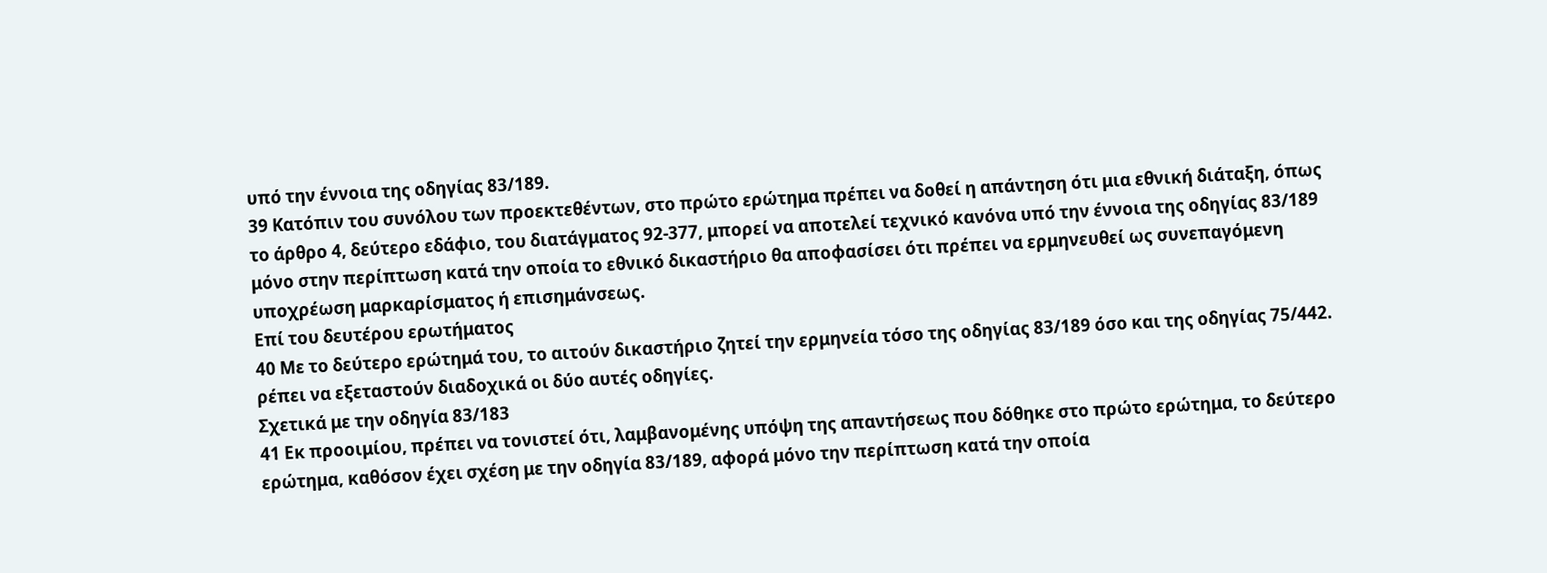υπό την έννοια της οδηγίας 83/189.
39 Κατόπιν του συνόλου των προεκτεθέντων, στο πρώτο ερώτημα πρέπει να δοθεί η απάντηση ότι μια εθνική διάταξη, όπως το άρθρο 4, δεύτερο εδάφιο, του διατάγματος 92-377, μπορεί να αποτελεί τεχνικό κανόνα υπό την έννοια της οδηγίας 83/189 μόνο στην περίπτωση κατά την οποία το εθνικό δικαστήριο θα αποφασίσει ότι πρέπει να ερμηνευθεί ως συνεπαγόμενη υποχρέωση μαρκαρίσματος ή επισημάνσεως.
Επί του δευτέρου ερωτήματος
40 Με το δεύτερο ερώτημά του, το αιτούν δικαστήριο ζητεί την ερμηνεία τόσο της οδηγίας 83/189 όσο και της οδηγίας 75/442. ρέπει να εξεταστούν διαδοχικά οι δύο αυτές οδηγίες.
Σχετικά με την οδηγία 83/183
41 Εκ προοιμίου, πρέπει να τονιστεί ότι, λαμβανομένης υπόψη της απαντήσεως που δόθηκε στο πρώτο ερώτημα, το δεύτερο ερώτημα, καθόσον έχει σχέση με την οδηγία 83/189, αφορά μόνο την περίπτωση κατά την οποία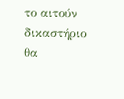το αιτούν δικαστήριο θα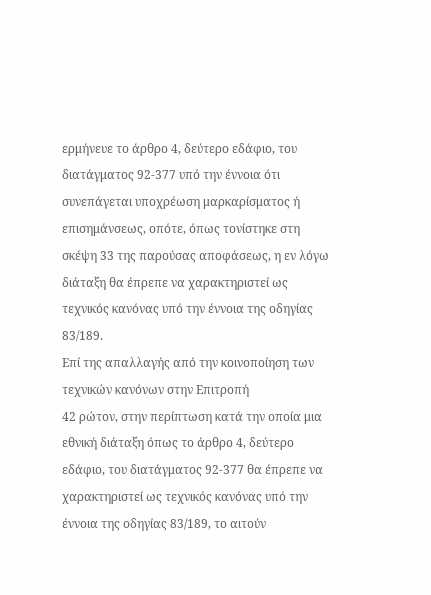ερμήνευε το άρθρο 4, δεύτερο εδάφιο, του διατάγματος 92-377 υπό την έννοια ότι συνεπάγεται υποχρέωση μαρκαρίσματος ή επισημάνσεως, οπότε, όπως τονίστηκε στη σκέψη 33 της παρούσας αποφάσεως, η εν λόγω διάταξη θα έπρεπε να χαρακτηριστεί ως τεχνικός κανόνας υπό την έννοια της οδηγίας 83/189.
Επί της απαλλαγής από την κοινοποίηση των τεχνικών κανόνων στην Επιτροπή
42 ρώτον, στην περίπτωση κατά την οποία μια εθνική διάταξη όπως το άρθρο 4, δεύτερο εδάφιο, του διατάγματος 92-377 θα έπρεπε να χαρακτηριστεί ως τεχνικός κανόνας υπό την έννοια της οδηγίας 83/189, το αιτούν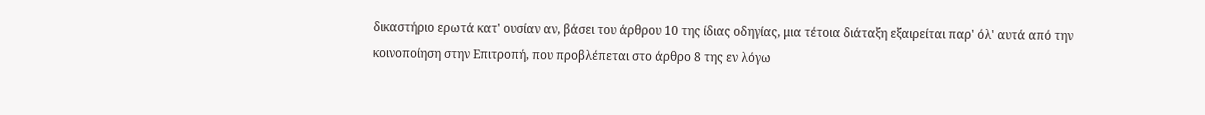δικαστήριο ερωτά κατ' ουσίαν αν, βάσει του άρθρου 10 της ίδιας οδηγίας, μια τέτοια διάταξη εξαιρείται παρ' όλ' αυτά από την κοινοποίηση στην Επιτροπή, που προβλέπεται στο άρθρο 8 της εν λόγω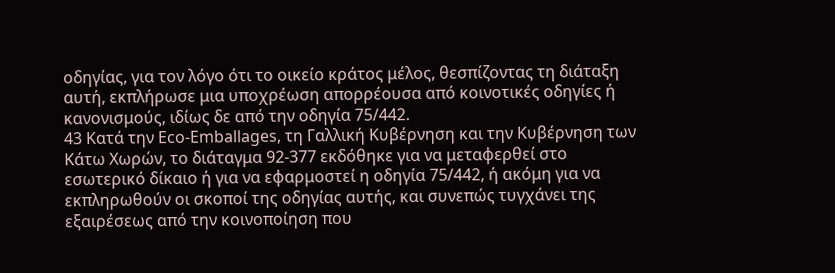οδηγίας, για τον λόγο ότι το οικείο κράτος μέλος, θεσπίζοντας τη διάταξη αυτή, εκπλήρωσε μια υποχρέωση απορρέουσα από κοινοτικές οδηγίες ή κανονισμούς, ιδίως δε από την οδηγία 75/442.
43 Κατά την Eco-Emballages, τη Γαλλική Κυβέρνηση και την Κυβέρνηση των Κάτω Χωρών, το διάταγμα 92-377 εκδόθηκε για να μεταφερθεί στο εσωτερικό δίκαιο ή για να εφαρμοστεί η οδηγία 75/442, ή ακόμη για να εκπληρωθούν οι σκοποί της οδηγίας αυτής, και συνεπώς τυγχάνει της εξαιρέσεως από την κοινοποίηση που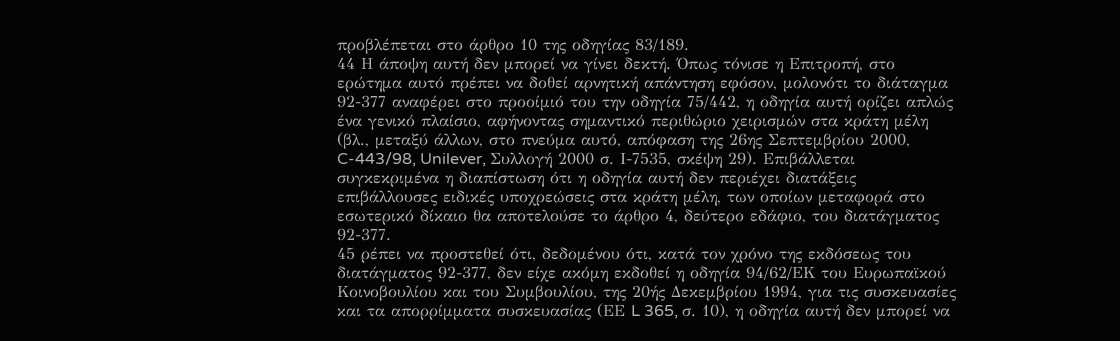προβλέπεται στο άρθρο 10 της οδηγίας 83/189.
44 Η άποψη αυτή δεν μπορεί να γίνει δεκτή. Όπως τόνισε η Επιτροπή, στο ερώτημα αυτό πρέπει να δοθεί αρνητική απάντηση εφόσον, μολονότι το διάταγμα 92-377 αναφέρει στο προοίμιό του την οδηγία 75/442, η οδηγία αυτή ορίζει απλώς ένα γενικό πλαίσιο, αφήνοντας σημαντικό περιθώριο χειρισμών στα κράτη μέλη (βλ., μεταξύ άλλων, στο πνεύμα αυτό, απόφαση της 26ης Σεπτεμβρίου 2000, C-443/98, Unilever, Συλλογή 2000 σ. Ι-7535, σκέψη 29). Επιβάλλεται συγκεκριμένα η διαπίστωση ότι η οδηγία αυτή δεν περιέχει διατάξεις επιβάλλουσες ειδικές υποχρεώσεις στα κράτη μέλη, των οποίων μεταφορά στο εσωτερικό δίκαιο θα αποτελούσε το άρθρο 4, δεύτερο εδάφιο, του διατάγματος 92-377.
45 ρέπει να προστεθεί ότι, δεδομένου ότι, κατά τον χρόνο της εκδόσεως του διατάγματος 92-377, δεν είχε ακόμη εκδοθεί η οδηγία 94/62/ΕΚ του Ευρωπαϊκού Κοινοβουλίου και του Συμβουλίου, της 20ής Δεκεμβρίου 1994, για τις συσκευασίες και τα απορρίμματα συσκευασίας (ΕΕ L 365, σ. 10), η οδηγία αυτή δεν μπορεί να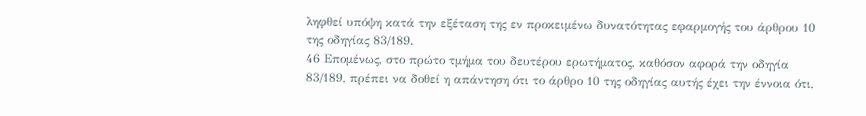ληφθεί υπόψη κατά την εξέταση της εν προκειμένω δυνατότητας εφαρμογής του άρθρου 10 της οδηγίας 83/189.
46 Επομένως, στο πρώτο τμήμα του δευτέρου ερωτήματος, καθόσον αφορά την οδηγία 83/189, πρέπει να δοθεί η απάντηση ότι το άρθρο 10 της οδηγίας αυτής έχει την έννοια ότι,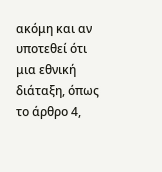ακόμη και αν υποτεθεί ότι μια εθνική διάταξη, όπως το άρθρο 4,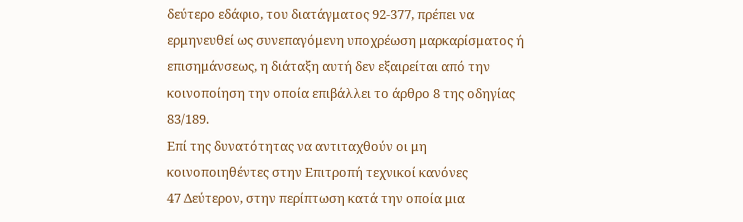δεύτερο εδάφιο, του διατάγματος 92-377, πρέπει να ερμηνευθεί ως συνεπαγόμενη υποχρέωση μαρκαρίσματος ή επισημάνσεως, η διάταξη αυτή δεν εξαιρείται από την κοινοποίηση την οποία επιβάλλει το άρθρο 8 της οδηγίας 83/189.
Επί της δυνατότητας να αντιταχθούν οι μη κοινοποιηθέντες στην Επιτροπή τεχνικοί κανόνες
47 Δεύτερον, στην περίπτωση κατά την οποία μια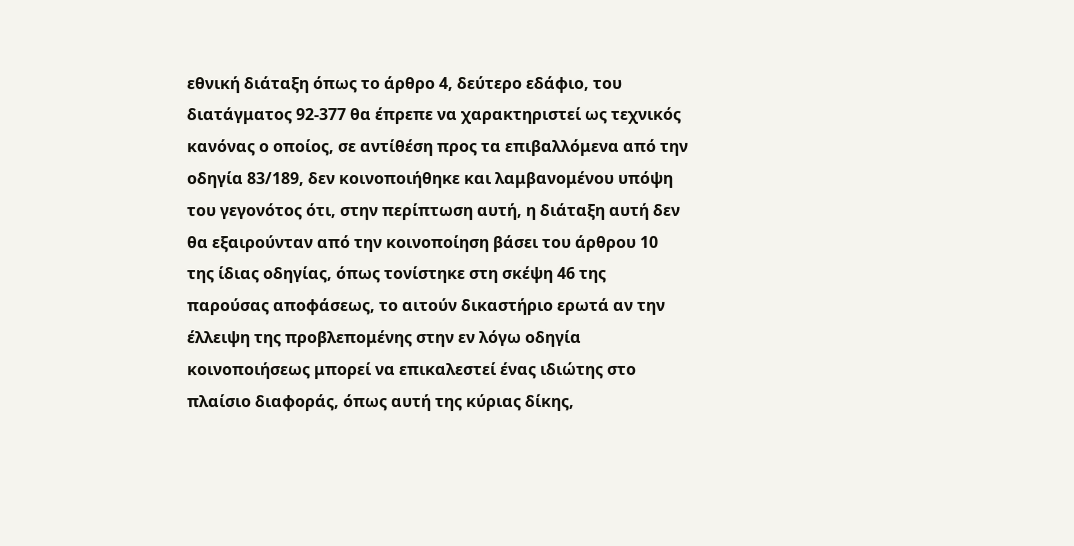εθνική διάταξη όπως το άρθρο 4, δεύτερο εδάφιο, του διατάγματος 92-377 θα έπρεπε να χαρακτηριστεί ως τεχνικός κανόνας ο οποίος, σε αντίθέση προς τα επιβαλλόμενα από την οδηγία 83/189, δεν κοινοποιήθηκε και λαμβανομένου υπόψη του γεγονότος ότι, στην περίπτωση αυτή, η διάταξη αυτή δεν θα εξαιρούνταν από την κοινοποίηση βάσει του άρθρου 10 της ίδιας οδηγίας, όπως τονίστηκε στη σκέψη 46 της παρούσας αποφάσεως, το αιτούν δικαστήριο ερωτά αν την έλλειψη της προβλεπομένης στην εν λόγω οδηγία κοινοποιήσεως μπορεί να επικαλεστεί ένας ιδιώτης στο πλαίσιο διαφοράς, όπως αυτή της κύριας δίκης,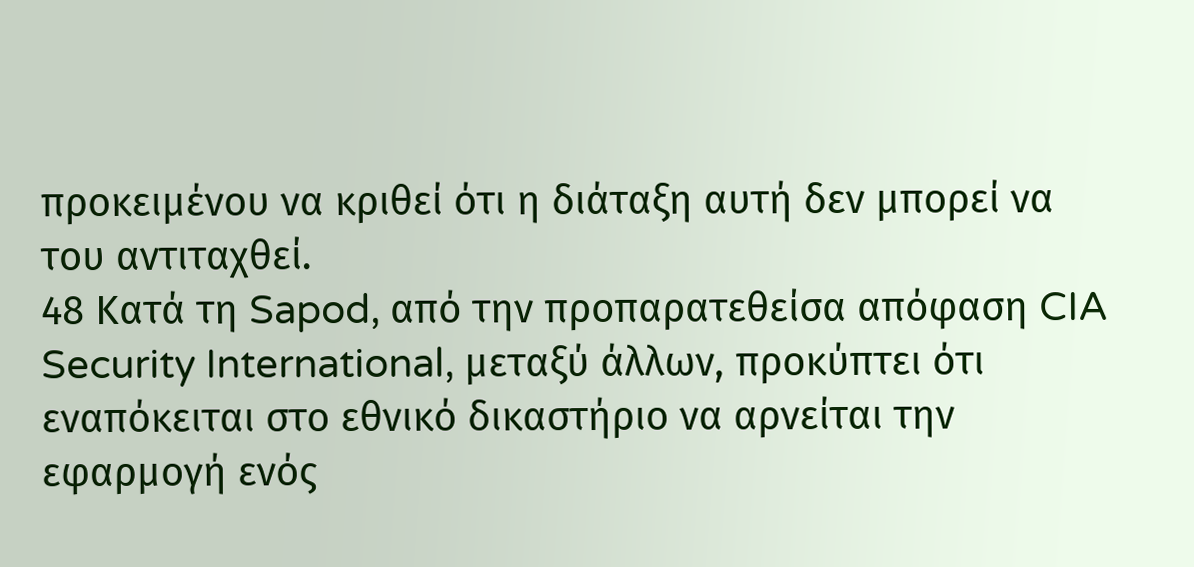προκειμένου να κριθεί ότι η διάταξη αυτή δεν μπορεί να του αντιταχθεί.
48 Κατά τη Sapod, από την προπαρατεθείσα απόφαση CIA Security International, μεταξύ άλλων, προκύπτει ότι εναπόκειται στο εθνικό δικαστήριο να αρνείται την εφαρμογή ενός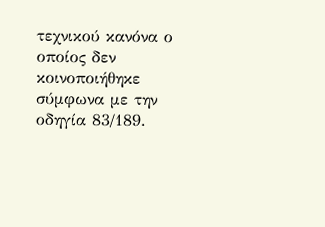τεχνικού κανόνα ο οποίος δεν κοινοποιήθηκε σύμφωνα με την οδηγία 83/189.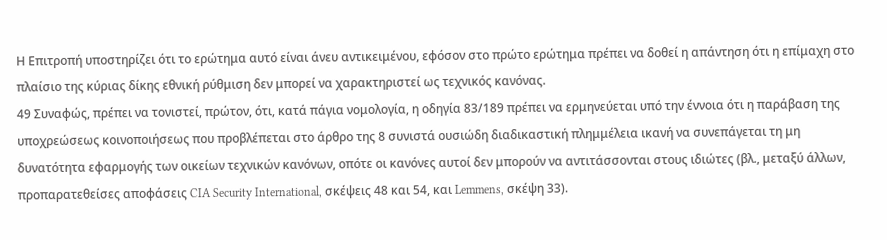Η Επιτροπή υποστηρίζει ότι το ερώτημα αυτό είναι άνευ αντικειμένου, εφόσον στο πρώτο ερώτημα πρέπει να δοθεί η απάντηση ότι η επίμαχη στο πλαίσιο της κύριας δίκης εθνική ρύθμιση δεν μπορεί να χαρακτηριστεί ως τεχνικός κανόνας.
49 Συναφώς, πρέπει να τονιστεί, πρώτον, ότι, κατά πάγια νομολογία, η οδηγία 83/189 πρέπει να ερμηνεύεται υπό την έννοια ότι η παράβαση της υποχρεώσεως κοινοποιήσεως που προβλέπεται στο άρθρο της 8 συνιστά ουσιώδη διαδικαστική πλημμέλεια ικανή να συνεπάγεται τη μη δυνατότητα εφαρμογής των οικείων τεχνικών κανόνων, οπότε οι κανόνες αυτοί δεν μπορούν να αντιτάσσονται στους ιδιώτες (βλ., μεταξύ άλλων, προπαρατεθείσες αποφάσεις CIA Security International, σκέψεις 48 και 54, και Lemmens, σκέψη 33).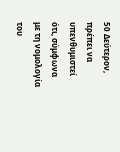50 Δεύτερον, πρέπει να υπενθυμιστεί ότι, σύμφωνα με τη νομολογία του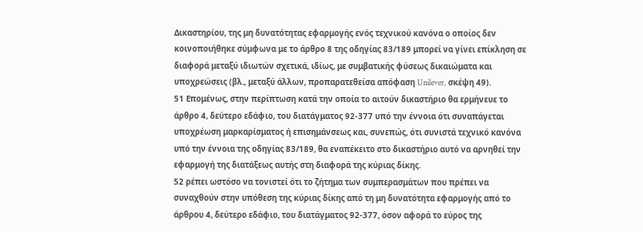Δικαστηρίου, της μη δυνατότητας εφαρμογής ενός τεχνικού κανόνα ο οποίος δεν κοινοποιήθηκε σύμφωνα με το άρθρο 8 της οδηγίας 83/189 μπορεί να γίνει επίκληση σε διαφορά μεταξύ ιδιωτών σχετικά, ιδίως, με συμβατικής φύσεως δικαιώματα και υποχρεώσεις (βλ., μεταξύ άλλων, προπαρατεθείσα απόφαση Unilever, σκέψη 49).
51 Επομένως, στην περίπτωση κατά την οποία το αιτούν δικαστήριο θα ερμήνευε το άρθρο 4, δεύτερο εδάφιο, του διατάγματος 92-377 υπό την έννοια ότι συναπάγεται υποχρέωση μαρκαρίσματος ή επισημάνσεως και, συνεπώς, ότι συνιστά τεχνικό κανόνα υπό την έννοια της οδηγίας 83/189, θα εναπέκειτο στο δικαστήριο αυτό να αρνηθεί την εφαρμογή της διατάξεως αυτής στη διαφορά της κύριας δίκης.
52 ρέπει ωστόσο να τονιστεί ότι το ζήτημα των συμπερασμάτων που πρέπει να συναχθούν στην υπόθεση της κύριας δίκης από τη μη δυνατότητα εφαρμογής από το άρθρου 4, δεύτερο εδάφιο, του διατάγματος 92-377, όσον αφορά το εύρος της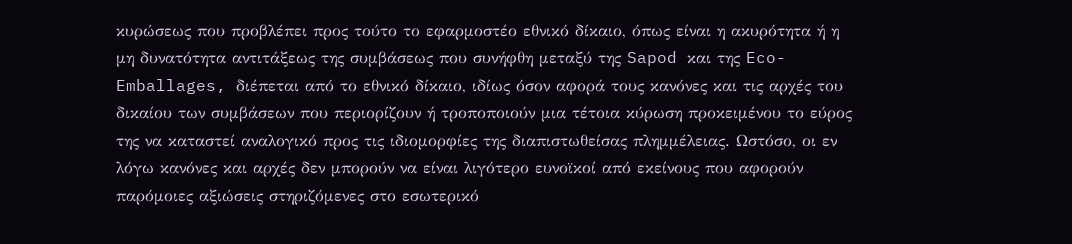κυρώσεως που προβλέπει προς τούτο το εφαρμοστέο εθνικό δίκαιο, όπως είναι η ακυρότητα ή η μη δυνατότητα αντιτάξεως της συμβάσεως που συνήφθη μεταξύ της Sapod και της Eco-Emballages, διέπεται από το εθνικό δίκαιο, ιδίως όσον αφορά τους κανόνες και τις αρχές του δικαίου των συμβάσεων που περιορίζουν ή τροποποιούν μια τέτοια κύρωση προκειμένου το εύρος της να καταστεί αναλογικό προς τις ιδιομορφίες της διαπιστωθείσας πλημμέλειας. Ωστόσο, οι εν λόγω κανόνες και αρχές δεν μπορούν να είναι λιγότερο ευνοϊκοί από εκείνους που αφορούν παρόμοιες αξιώσεις στηριζόμενες στο εσωτερικό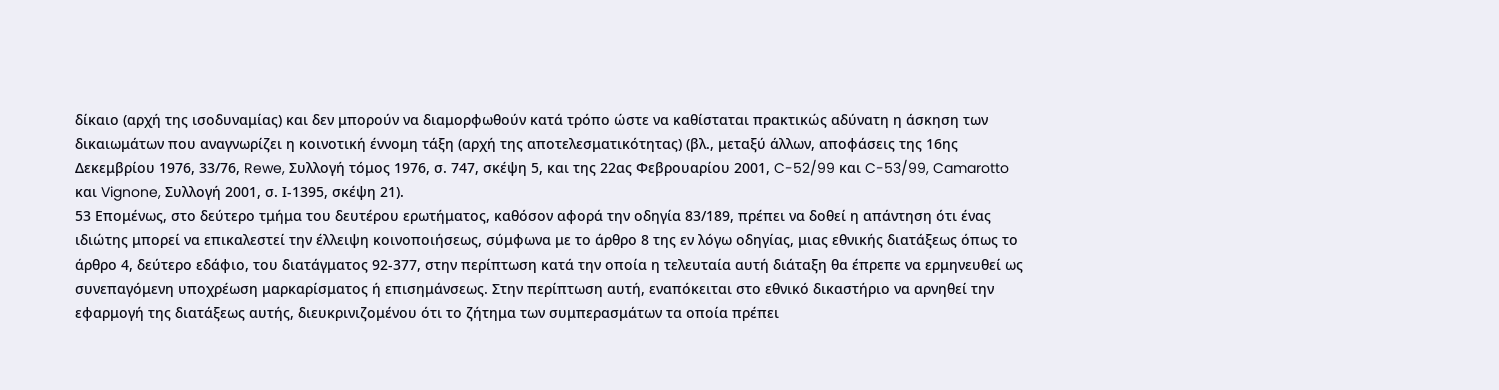δίκαιο (αρχή της ισοδυναμίας) και δεν μπορούν να διαμορφωθούν κατά τρόπο ώστε να καθίσταται πρακτικώς αδύνατη η άσκηση των δικαιωμάτων που αναγνωρίζει η κοινοτική έννομη τάξη (αρχή της αποτελεσματικότητας) (βλ., μεταξύ άλλων, αποφάσεις της 16ης Δεκεμβρίου 1976, 33/76, Rewe, Συλλογή τόμος 1976, σ. 747, σκέψη 5, και της 22ας Φεβρουαρίου 2001, C-52/99 και C-53/99, Camarotto και Vignone, Συλλογή 2001, σ. Ι-1395, σκέψη 21).
53 Επομένως, στο δεύτερο τμήμα του δευτέρου ερωτήματος, καθόσον αφορά την οδηγία 83/189, πρέπει να δοθεί η απάντηση ότι ένας ιδιώτης μπορεί να επικαλεστεί την έλλειψη κοινοποιήσεως, σύμφωνα με το άρθρο 8 της εν λόγω οδηγίας, μιας εθνικής διατάξεως όπως το άρθρο 4, δεύτερο εδάφιο, του διατάγματος 92-377, στην περίπτωση κατά την οποία η τελευταία αυτή διάταξη θα έπρεπε να ερμηνευθεί ως συνεπαγόμενη υποχρέωση μαρκαρίσματος ή επισημάνσεως. Στην περίπτωση αυτή, εναπόκειται στο εθνικό δικαστήριο να αρνηθεί την εφαρμογή της διατάξεως αυτής, διευκρινιζομένου ότι το ζήτημα των συμπερασμάτων τα οποία πρέπει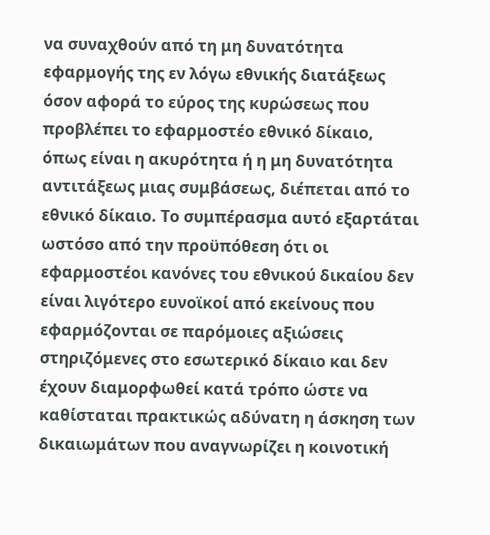να συναχθούν από τη μη δυνατότητα εφαρμογής της εν λόγω εθνικής διατάξεως όσον αφορά το εύρος της κυρώσεως που προβλέπει το εφαρμοστέο εθνικό δίκαιο, όπως είναι η ακυρότητα ή η μη δυνατότητα αντιτάξεως μιας συμβάσεως, διέπεται από το εθνικό δίκαιο. Το συμπέρασμα αυτό εξαρτάται ωστόσο από την προϋπόθεση ότι οι εφαρμοστέοι κανόνες του εθνικού δικαίου δεν είναι λιγότερο ευνοϊκοί από εκείνους που εφαρμόζονται σε παρόμοιες αξιώσεις στηριζόμενες στο εσωτερικό δίκαιο και δεν έχουν διαμορφωθεί κατά τρόπο ώστε να καθίσταται πρακτικώς αδύνατη η άσκηση των δικαιωμάτων που αναγνωρίζει η κοινοτική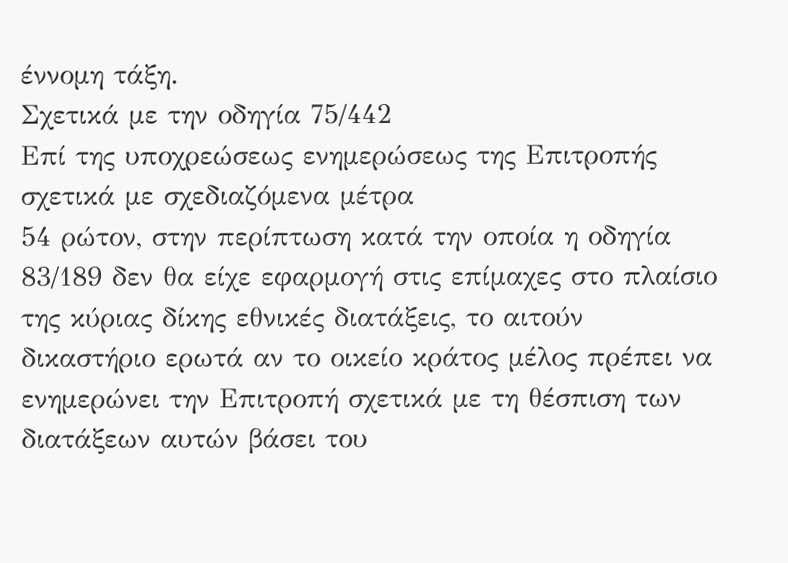έννομη τάξη.
Σχετικά με την οδηγία 75/442
Επί της υποχρεώσεως ενημερώσεως της Επιτροπής σχετικά με σχεδιαζόμενα μέτρα
54 ρώτον, στην περίπτωση κατά την οποία η οδηγία 83/189 δεν θα είχε εφαρμογή στις επίμαχες στο πλαίσιο της κύριας δίκης εθνικές διατάξεις, το αιτούν δικαστήριο ερωτά αν το οικείο κράτος μέλος πρέπει να ενημερώνει την Επιτροπή σχετικά με τη θέσπιση των διατάξεων αυτών βάσει του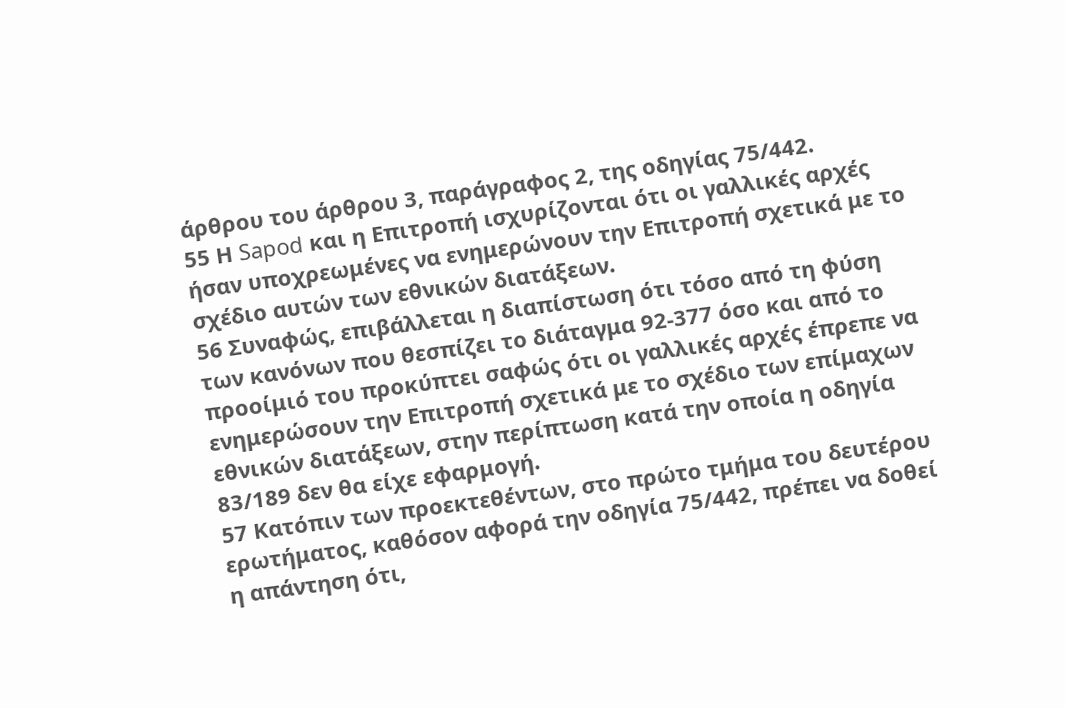άρθρου του άρθρου 3, παράγραφος 2, της οδηγίας 75/442.
55 Η Sapod και η Επιτροπή ισχυρίζονται ότι οι γαλλικές αρχές ήσαν υποχρεωμένες να ενημερώνουν την Επιτροπή σχετικά με το σχέδιο αυτών των εθνικών διατάξεων.
56 Συναφώς, επιβάλλεται η διαπίστωση ότι τόσο από τη φύση των κανόνων που θεσπίζει το διάταγμα 92-377 όσο και από το προοίμιό του προκύπτει σαφώς ότι οι γαλλικές αρχές έπρεπε να ενημερώσουν την Επιτροπή σχετικά με το σχέδιο των επίμαχων εθνικών διατάξεων, στην περίπτωση κατά την οποία η οδηγία 83/189 δεν θα είχε εφαρμογή.
57 Κατόπιν των προεκτεθέντων, στο πρώτο τμήμα του δευτέρου ερωτήματος, καθόσον αφορά την οδηγία 75/442, πρέπει να δοθεί η απάντηση ότι,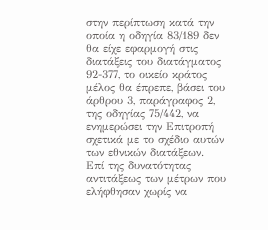στην περίπτωση κατά την οποία η οδηγία 83/189 δεν θα είχε εφαρμογή στις διατάξεις του διατάγματος 92-377, το οικείο κράτος μέλος θα έπρεπε, βάσει του άρθρου 3, παράγραφος 2, της οδηγίας 75/442, να ενημερώσει την Επιτροπή σχετικά με το σχέδιο αυτών των εθνικών διατάξεων.
Επί της δυνατότητας αντιτάξεως των μέτρων που ελήφθησαν χωρίς να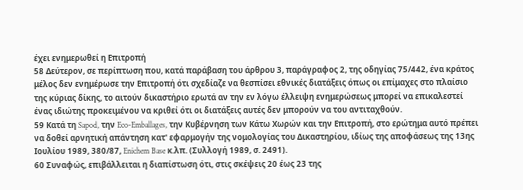έχει ενημερωθεί η Επιτροπή
58 Δεύτερον, σε περίπτωση που, κατά παράβαση του άρθρου 3, παράγραφος 2, της οδηγίας 75/442, ένα κράτος μέλος δεν ενημέρωσε την Επιτροπή ότι σχεδίαζε να θεσπίσει εθνικές διατάξεις όπως οι επίμαχες στο πλαίσιο της κύριας δίκης, το αιτούν δικαστήριο ερωτά αν την εν λόγω έλλειψη ενημερώσεως μπορεί να επικαλεστεί ένας ιδιώτης προκειμένου να κριθεί ότι οι διατάξεις αυτές δεν μπορούν να του αντιταχθούν.
59 Κατά τη Sapod, την Eco-Emballages, την Κυβέρνηση των Κάτω Χωρών και την Επιτροπή, στο ερώτημα αυτό πρέπει να δοθεί αρνητική απάντηση κατ' εφαρμογήν της νομολογίας του Δικαστηρίου, ιδίως της αποφάσεως της 13ης Ιουλίου 1989, 380/87, Enichem Base κ.λπ. (Συλλογή 1989, σ. 2491).
60 Συναφώς, επιβάλλειται η διαπίστωση ότι, στις σκέψεις 20 έως 23 της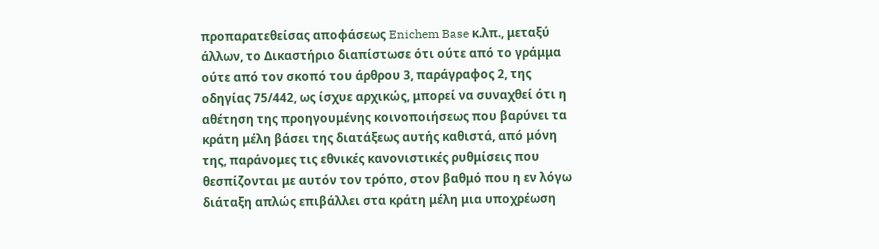προπαρατεθείσας αποφάσεως Enichem Base κ.λπ., μεταξύ άλλων, το Δικαστήριο διαπίστωσε ότι ούτε από το γράμμα ούτε από τον σκοπό του άρθρου 3, παράγραφος 2, της οδηγίας 75/442, ως ίσχυε αρχικώς, μπορεί να συναχθεί ότι η αθέτηση της προηγουμένης κοινοποιήσεως που βαρύνει τα κράτη μέλη βάσει της διατάξεως αυτής καθιστά, από μόνη της, παράνομες τις εθνικές κανονιστικές ρυθμίσεις που θεσπίζονται με αυτόν τον τρόπο, στον βαθμό που η εν λόγω διάταξη απλώς επιβάλλει στα κράτη μέλη μια υποχρέωση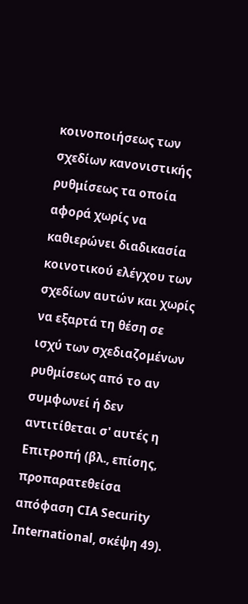κοινοποιήσεως των σχεδίων κανονιστικής ρυθμίσεως τα οποία αφορά χωρίς να καθιερώνει διαδικασία κοινοτικού ελέγχου των σχεδίων αυτών και χωρίς να εξαρτά τη θέση σε ισχύ των σχεδιαζομένων ρυθμίσεως από το αν συμφωνεί ή δεν αντιτίθεται σ' αυτές η Επιτροπή (βλ., επίσης, προπαρατεθείσα απόφαση CIA Security International, σκέψη 49).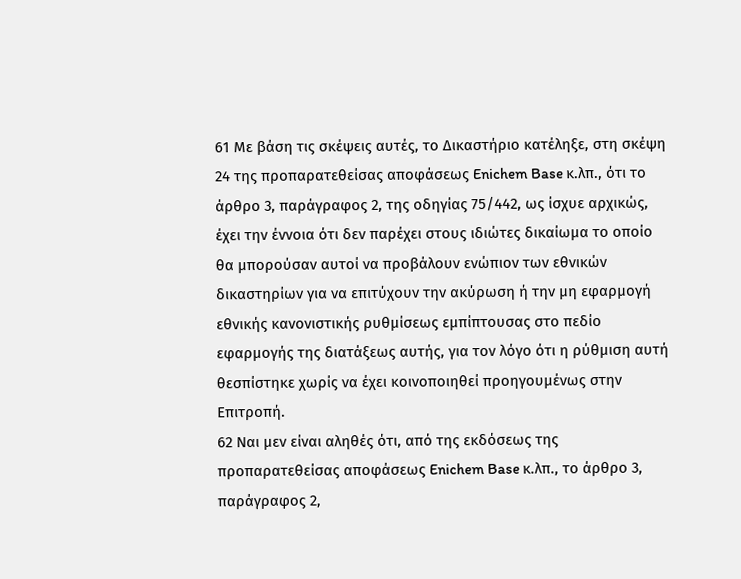61 Με βάση τις σκέψεις αυτές, το Δικαστήριο κατέληξε, στη σκέψη 24 της προπαρατεθείσας αποφάσεως Enichem Base κ.λπ., ότι το άρθρο 3, παράγραφος 2, της οδηγίας 75/442, ως ίσχυε αρχικώς, έχει την έννοια ότι δεν παρέχει στους ιδιώτες δικαίωμα το οποίο θα μπορούσαν αυτοί να προβάλουν ενώπιον των εθνικών δικαστηρίων για να επιτύχουν την ακύρωση ή την μη εφαρμογή εθνικής κανονιστικής ρυθμίσεως εμπίπτουσας στο πεδίο εφαρμογής της διατάξεως αυτής, για τον λόγο ότι η ρύθμιση αυτή θεσπίστηκε χωρίς να έχει κοινοποιηθεί προηγουμένως στην Επιτροπή.
62 Ναι μεν είναι αληθές ότι, από της εκδόσεως της προπαρατεθείσας αποφάσεως Enichem Base κ.λπ., το άρθρο 3, παράγραφος 2,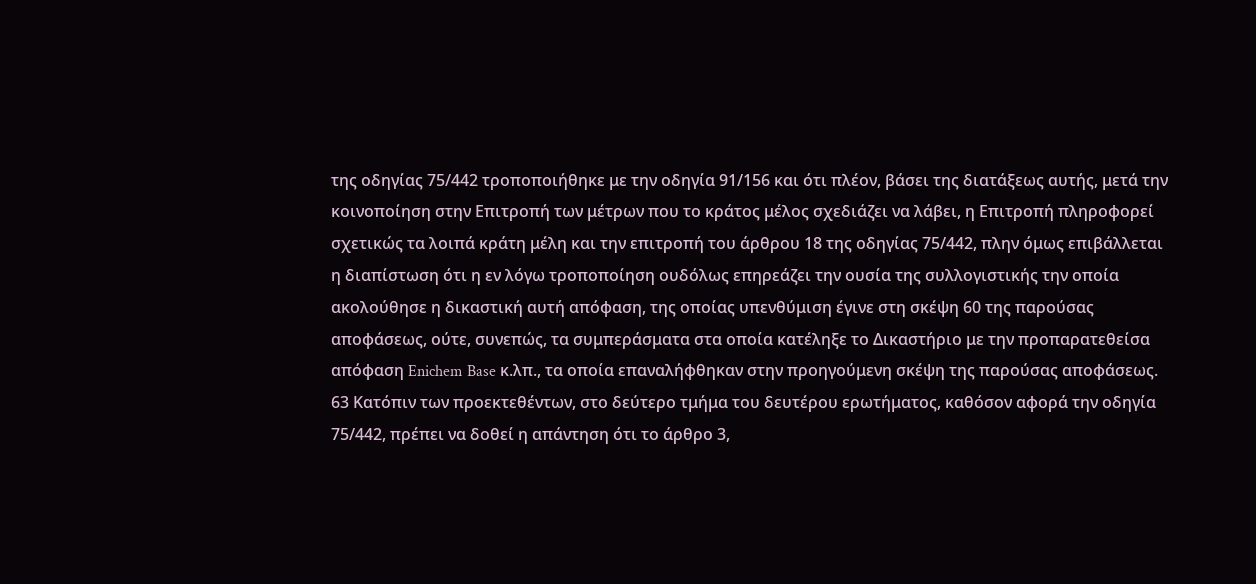της οδηγίας 75/442 τροποποιήθηκε με την οδηγία 91/156 και ότι πλέον, βάσει της διατάξεως αυτής, μετά την κοινοποίηση στην Επιτροπή των μέτρων που το κράτος μέλος σχεδιάζει να λάβει, η Επιτροπή πληροφορεί σχετικώς τα λοιπά κράτη μέλη και την επιτροπή του άρθρου 18 της οδηγίας 75/442, πλην όμως επιβάλλεται η διαπίστωση ότι η εν λόγω τροποποίηση ουδόλως επηρεάζει την ουσία της συλλογιστικής την οποία ακολούθησε η δικαστική αυτή απόφαση, της οποίας υπενθύμιση έγινε στη σκέψη 60 της παρούσας αποφάσεως, ούτε, συνεπώς, τα συμπεράσματα στα οποία κατέληξε το Δικαστήριο με την προπαρατεθείσα απόφαση Enichem Base κ.λπ., τα οποία επαναλήφθηκαν στην προηγούμενη σκέψη της παρούσας αποφάσεως.
63 Κατόπιν των προεκτεθέντων, στο δεύτερο τμήμα του δευτέρου ερωτήματος, καθόσον αφορά την οδηγία 75/442, πρέπει να δοθεί η απάντηση ότι το άρθρο 3,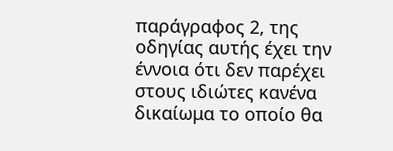παράγραφος 2, της οδηγίας αυτής έχει την έννοια ότι δεν παρέχει στους ιδιώτες κανένα δικαίωμα το οποίο θα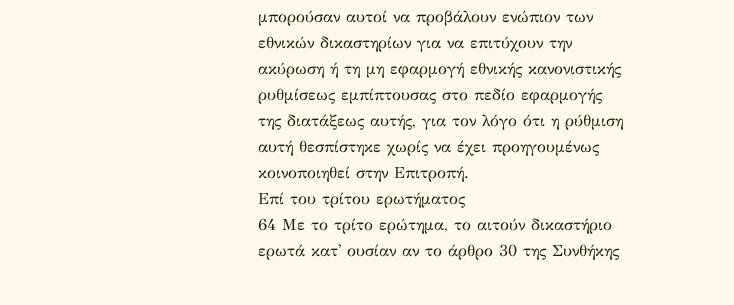μπορούσαν αυτοί να προβάλουν ενώπιον των εθνικών δικαστηρίων για να επιτύχουν την ακύρωση ή τη μη εφαρμογή εθνικής κανονιστικής ρυθμίσεως εμπίπτουσας στο πεδίο εφαρμογής της διατάξεως αυτής, για τον λόγο ότι η ρύθμιση αυτή θεσπίστηκε χωρίς να έχει προηγουμένως κοινοποιηθεί στην Επιτροπή.
Επί του τρίτου ερωτήματος
64 Με το τρίτο ερώτημα, το αιτούν δικαστήριο ερωτά κατ' ουσίαν αν το άρθρο 30 της Συνθήκης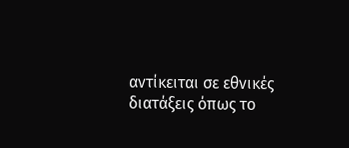αντίκειται σε εθνικές διατάξεις όπως το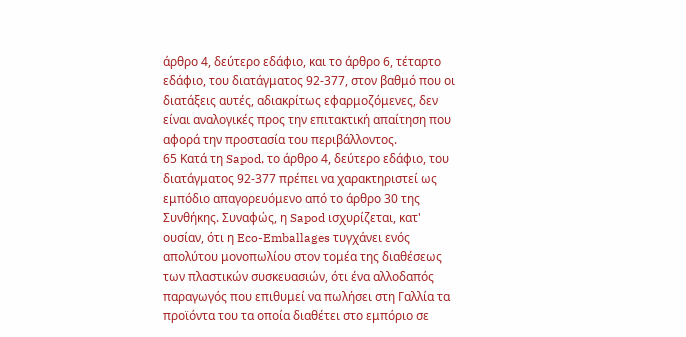άρθρο 4, δεύτερο εδάφιο, και το άρθρο 6, τέταρτο εδάφιο, του διατάγματος 92-377, στον βαθμό που οι διατάξεις αυτές, αδιακρίτως εφαρμοζόμενες, δεν είναι αναλογικές προς την επιτακτική απαίτηση που αφορά την προστασία του περιβάλλοντος.
65 Κατά τη Sapod, το άρθρο 4, δεύτερο εδάφιο, του διατάγματος 92-377 πρέπει να χαρακτηριστεί ως εμπόδιο απαγορευόμενο από το άρθρο 30 της Συνθήκης. Συναφώς, η Sapod ισχυρίζεται, κατ' ουσίαν, ότι η Eco-Emballages τυγχάνει ενός απολύτου μονοπωλίου στον τομέα της διαθέσεως των πλαστικών συσκευασιών, ότι ένα αλλοδαπός παραγωγός που επιθυμεί να πωλήσει στη Γαλλία τα προϊόντα του τα οποία διαθέτει στο εμπόριο σε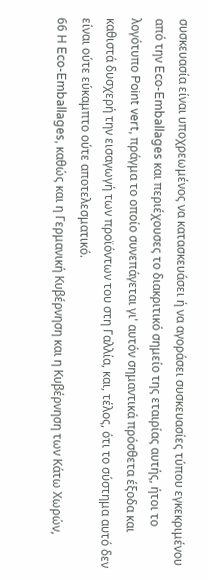συσκευασία είναι υποχρεωμένος να κατασκευάσει ή να αγοράσει συσκευασίες τύπου εγκεκριμένου από την Eco-Emballages και περιέχουσες το διακριτικό σημείο της εταιρίας αυτής, ήτοι το λογότυπο Point vert, πράγμα το οποίο συνεπάγεται γι' αυτόν σημαντικά πρόσθετα έξοδα και καθιστά δυσχερή την εισαγωγή των προϊόντων του στη Γαλλία, και, τέλος, ότι το σύστημα αυτό δεν είναι ούτε εύκαμπτο ούτε αποτελεσματικό.
66 Η Eco-Emballages, καθώς και η Γερμανική Κυβέρνηση και η Κυβέρνηση των Κάτω Χωρών,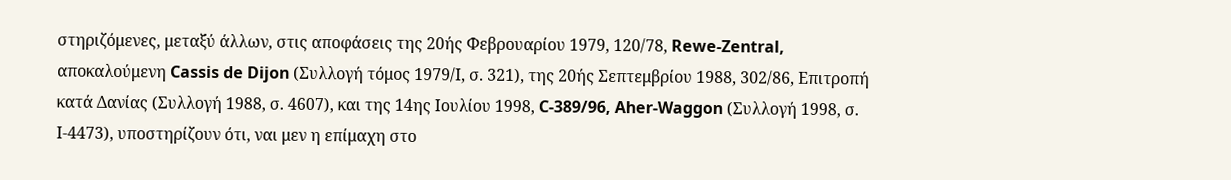στηριζόμενες, μεταξύ άλλων, στις αποφάσεις της 20ής Φεβρουαρίου 1979, 120/78, Rewe-Zentral, αποκαλούμενη Cassis de Dijon (Συλλογή τόμος 1979/Ι, σ. 321), της 20ής Σεπτεμβρίου 1988, 302/86, Επιτροπή κατά Δανίας (Συλλογή 1988, σ. 4607), και της 14ης Ιουλίου 1998, C-389/96, Aher-Waggon (Συλλογή 1998, σ. Ι-4473), υποστηρίζουν ότι, ναι μεν η επίμαχη στο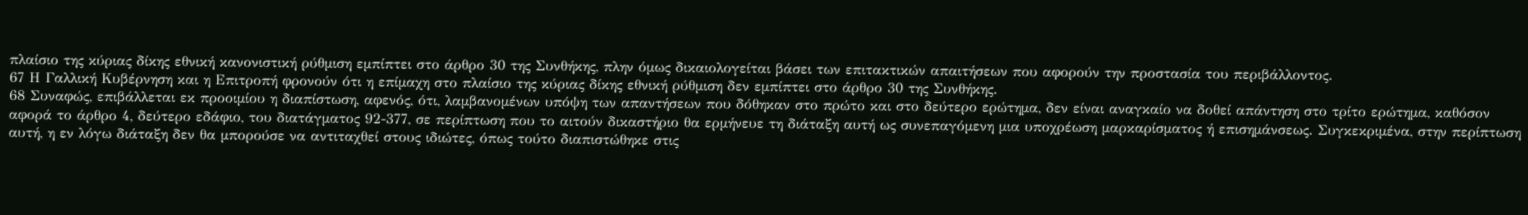πλαίσιο της κύριας δίκης εθνική κανονιστική ρύθμιση εμπίπτει στο άρθρο 30 της Συνθήκης, πλην όμως δικαιολογείται βάσει των επιτακτικών απαιτήσεων που αφορούν την προστασία του περιβάλλοντος.
67 Η Γαλλική Κυβέρνηση και η Επιτροπή φρονούν ότι η επίμαχη στο πλαίσιο της κύριας δίκης εθνική ρύθμιση δεν εμπίπτει στο άρθρο 30 της Συνθήκης.
68 Συναφώς, επιβάλλεται εκ προοιμίου η διαπίστωση, αφενός, ότι, λαμβανομένων υπόψη των απαντήσεων που δόθηκαν στο πρώτο και στο δεύτερο ερώτημα, δεν είναι αναγκαίο να δοθεί απάντηση στο τρίτο ερώτημα, καθόσον αφορά το άρθρο 4, δεύτερο εδάφιο, του διατάγματος 92-377, σε περίπτωση που το αιτούν δικαστήριο θα ερμήνευε τη διάταξη αυτή ως συνεπαγόμενη μια υποχρέωση μαρκαρίσματος ή επισημάνσεως. Συγκεκριμένα, στην περίπτωση αυτή, η εν λόγω διάταξη δεν θα μπορούσε να αντιταχθεί στους ιδιώτες, όπως τούτο διαπιστώθηκε στις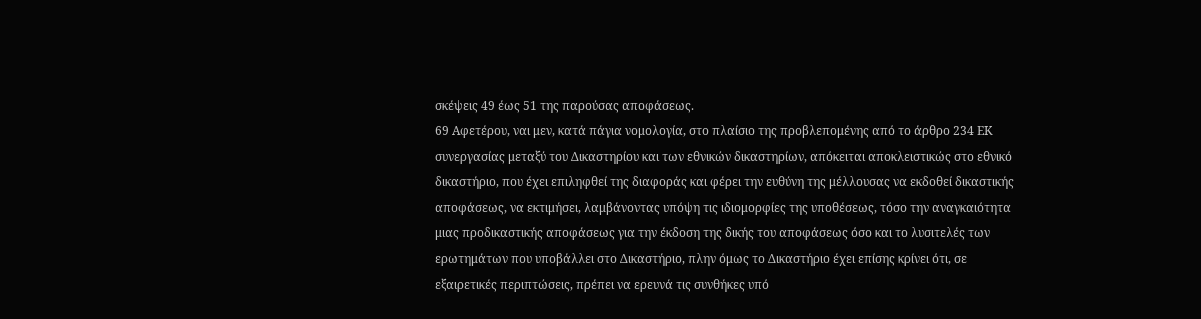σκέψεις 49 έως 51 της παρούσας αποφάσεως.
69 Αφετέρου, ναι μεν, κατά πάγια νομολογία, στο πλαίσιο της προβλεπομένης από το άρθρο 234 ΕΚ συνεργασίας μεταξύ του Δικαστηρίου και των εθνικών δικαστηρίων, απόκειται αποκλειστικώς στο εθνικό δικαστήριο, που έχει επιληφθεί της διαφοράς και φέρει την ευθύνη της μέλλουσας να εκδοθεί δικαστικής αποφάσεως, να εκτιμήσει, λαμβάνοντας υπόψη τις ιδιομορφίες της υποθέσεως, τόσο την αναγκαιότητα μιας προδικαστικής αποφάσεως για την έκδοση της δικής του αποφάσεως όσο και το λυσιτελές των ερωτημάτων που υποβάλλει στο Δικαστήριο, πλην όμως το Δικαστήριο έχει επίσης κρίνει ότι, σε εξαιρετικές περιπτώσεις, πρέπει να ερευνά τις συνθήκες υπό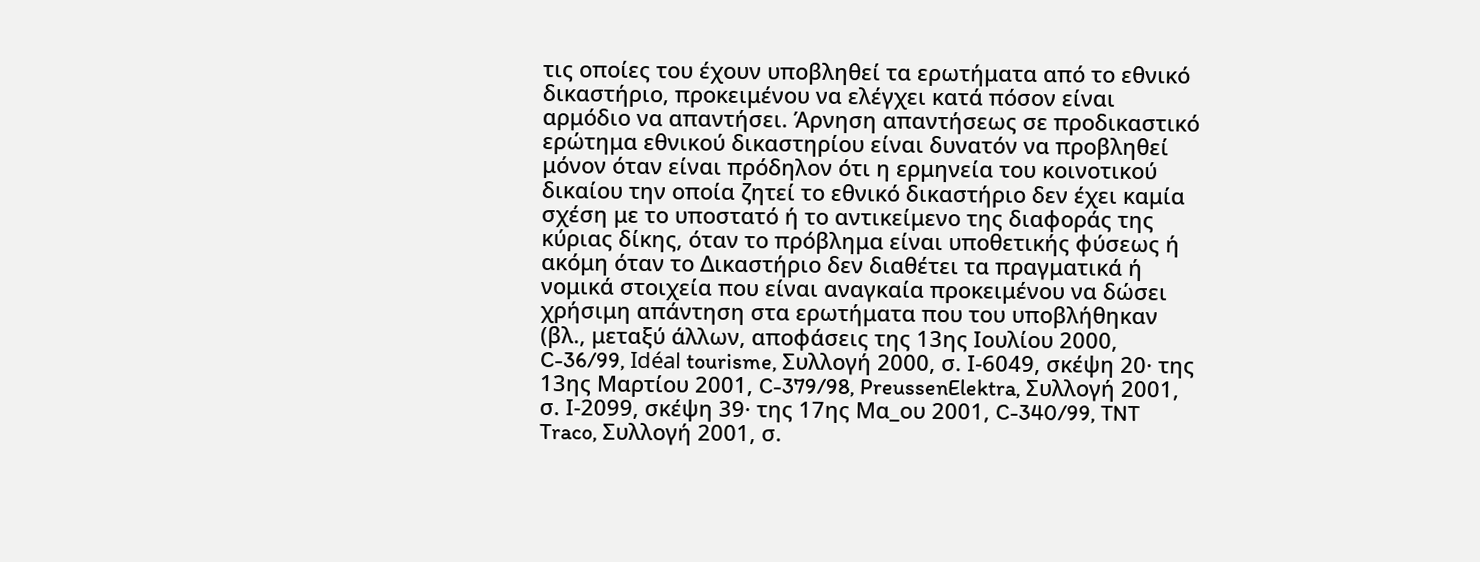τις οποίες του έχουν υποβληθεί τα ερωτήματα από το εθνικό δικαστήριο, προκειμένου να ελέγχει κατά πόσον είναι αρμόδιο να απαντήσει. Άρνηση απαντήσεως σε προδικαστικό ερώτημα εθνικού δικαστηρίου είναι δυνατόν να προβληθεί μόνον όταν είναι πρόδηλον ότι η ερμηνεία του κοινοτικού δικαίου την οποία ζητεί το εθνικό δικαστήριο δεν έχει καμία σχέση με το υποστατό ή το αντικείμενο της διαφοράς της κύριας δίκης, όταν το πρόβλημα είναι υποθετικής φύσεως ή ακόμη όταν το Δικαστήριο δεν διαθέτει τα πραγματικά ή νομικά στοιχεία που είναι αναγκαία προκειμένου να δώσει χρήσιμη απάντηση στα ερωτήματα που του υποβλήθηκαν (βλ., μεταξύ άλλων, αποφάσεις της 13ης Ιουλίου 2000, C-36/99, Idéal tourisme, Συλλογή 2000, σ. Ι-6049, σκέψη 20· της 13ης Μαρτίου 2001, C-379/98, PreussenElektra, Συλλογή 2001, σ. Ι-2099, σκέψη 39· της 17ης Μα_ου 2001, C-340/99, TNT Traco, Συλλογή 2001, σ.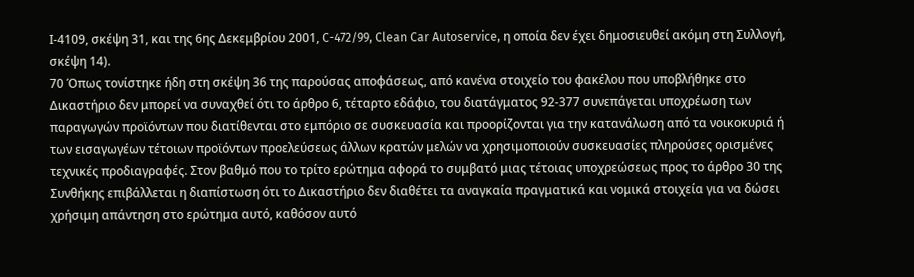Ι-4109, σκέψη 31, και της 6ης Δεκεμβρίου 2001, C-472/99, Clean Car Autoservice, η οποία δεν έχει δημοσιευθεί ακόμη στη Συλλογή, σκέψη 14).
70 Όπως τονίστηκε ήδη στη σκέψη 36 της παρούσας αποφάσεως, από κανένα στοιχείο του φακέλου που υποβλήθηκε στο Δικαστήριο δεν μπορεί να συναχθεί ότι το άρθρο 6, τέταρτο εδάφιο, του διατάγματος 92-377 συνεπάγεται υποχρέωση των παραγωγών προϊόντων που διατίθενται στο εμπόριο σε συσκευασία και προορίζονται για την κατανάλωση από τα νοικοκυριά ή των εισαγωγέων τέτοιων προϊόντων προελεύσεως άλλων κρατών μελών να χρησιμοποιούν συσκευασίες πληρούσες ορισμένες τεχνικές προδιαγραφές. Στον βαθμό που το τρίτο ερώτημα αφορά το συμβατό μιας τέτοιας υποχρεώσεως προς το άρθρο 30 της Συνθήκης επιβάλλεται η διαπίστωση ότι το Δικαστήριο δεν διαθέτει τα αναγκαία πραγματικά και νομικά στοιχεία για να δώσει χρήσιμη απάντηση στο ερώτημα αυτό, καθόσον αυτό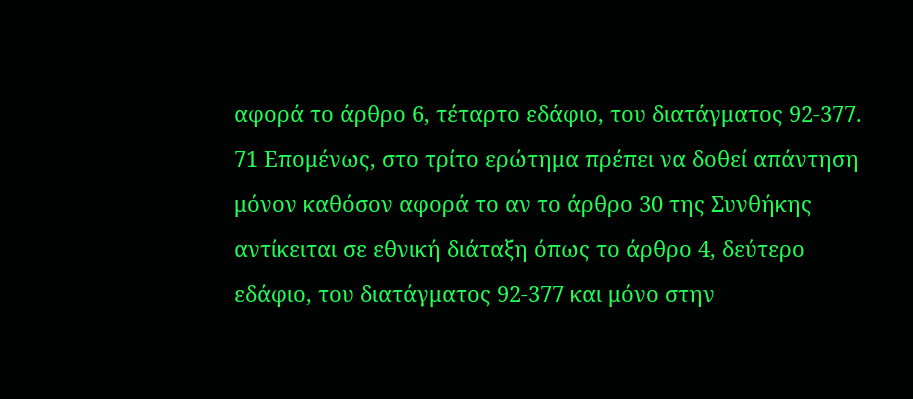αφορά το άρθρο 6, τέταρτο εδάφιο, του διατάγματος 92-377.
71 Επομένως, στο τρίτο ερώτημα πρέπει να δοθεί απάντηση μόνον καθόσον αφορά το αν το άρθρο 30 της Συνθήκης αντίκειται σε εθνική διάταξη όπως το άρθρο 4, δεύτερο εδάφιο, του διατάγματος 92-377 και μόνο στην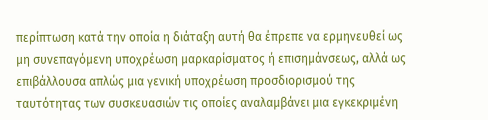περίπτωση κατά την οποία η διάταξη αυτή θα έπρεπε να ερμηνευθεί ως μη συνεπαγόμενη υποχρέωση μαρκαρίσματος ή επισημάνσεως, αλλά ως επιβάλλουσα απλώς μια γενική υποχρέωση προσδιορισμού της ταυτότητας των συσκευασιών τις οποίες αναλαμβάνει μια εγκεκριμένη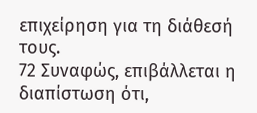επιχείρηση για τη διάθεσή τους.
72 Συναφώς, επιβάλλεται η διαπίστωση ότι,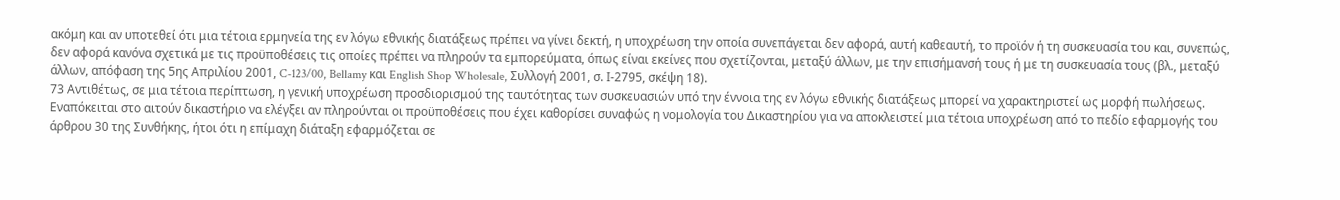ακόμη και αν υποτεθεί ότι μια τέτοια ερμηνεία της εν λόγω εθνικής διατάξεως πρέπει να γίνει δεκτή, η υποχρέωση την οποία συνεπάγεται δεν αφορά, αυτή καθεαυτή, το προϊόν ή τη συσκευασία του και, συνεπώς, δεν αφορά κανόνα σχετικά με τις προϋποθέσεις τις οποίες πρέπει να πληρούν τα εμπορεύματα, όπως είναι εκείνες που σχετίζονται, μεταξύ άλλων, με την επισήμανσή τους ή με τη συσκευασία τους (βλ., μεταξύ άλλων, απόφαση της 5ης Απριλίου 2001, C-123/00, Bellamy και English Shop Wholesale, Συλλογή 2001, σ. Ι-2795, σκέψη 18).
73 Αντιθέτως, σε μια τέτοια περίπτωση, η γενική υποχρέωση προσδιορισμού της ταυτότητας των συσκευασιών υπό την έννοια της εν λόγω εθνικής διατάξεως μπορεί να χαρακτηριστεί ως μορφή πωλήσεως. Εναπόκειται στο αιτούν δικαστήριο να ελέγξει αν πληρούνται οι προϋποθέσεις που έχει καθορίσει συναφώς η νομολογία του Δικαστηρίου για να αποκλειστεί μια τέτοια υποχρέωση από το πεδίο εφαρμογής του άρθρου 30 της Συνθήκης, ήτοι ότι η επίμαχη διάταξη εφαρμόζεται σε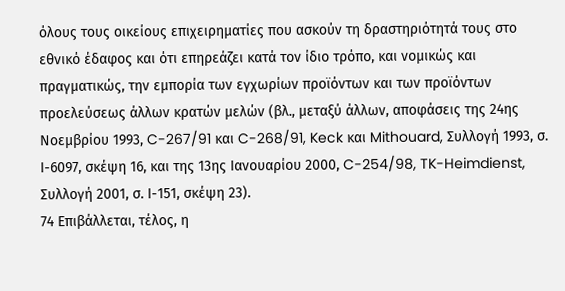όλους τους οικείους επιχειρηματίες που ασκούν τη δραστηριότητά τους στο εθνικό έδαφος και ότι επηρεάζει κατά τον ίδιο τρόπο, και νομικώς και πραγματικώς, την εμπορία των εγχωρίων προϊόντων και των προϊόντων προελεύσεως άλλων κρατών μελών (βλ., μεταξύ άλλων, αποφάσεις της 24ης Νοεμβρίου 1993, C-267/91 και C-268/91, Keck και Mithouard, Συλλογή 1993, σ. Ι-6097, σκέψη 16, και της 13ης Ιανουαρίου 2000, C-254/98, TK-Heimdienst, Συλλογή 2001, σ. Ι-151, σκέψη 23).
74 Επιβάλλεται, τέλος, η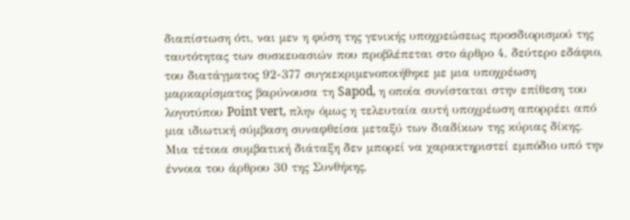διαπίστωση ότι, ναι μεν η φύση της γενικής υποχρεώσεως προσδιορισμού της ταυτότητας των συσκευασιών που προβλέπεται στο άρθρο 4, δεύτερο εδάφιο, του διατάγματος 92-377 συγκεκριμενοποιήθηκε με μια υποχρέωση μαρκαρίσματος βαρύνουσα τη Sapod, η οποία συνίσταται στην επίθεση του λογοτύπου Point vert, πλην όμως η τελευταία αυτή υποχρέωση απορρέει από μια ιδιωτική σύμβαση συναφθείσα μεταξύ των διαδίκων της κύριας δίκης. Μια τέτοια συμβατική διάταξη δεν μπορεί να χαρακτηριστεί εμπόδιο υπό την έννοια του άρθρου 30 της Συνθήκης,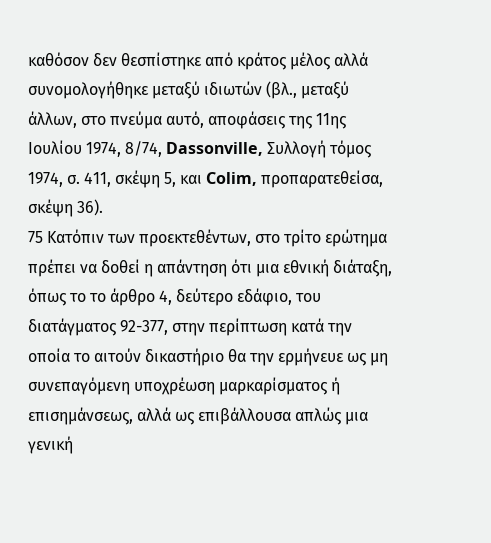καθόσον δεν θεσπίστηκε από κράτος μέλος αλλά συνομολογήθηκε μεταξύ ιδιωτών (βλ., μεταξύ άλλων, στο πνεύμα αυτό, αποφάσεις της 11ης Ιουλίου 1974, 8/74, Dassonville, Συλλογή τόμος 1974, σ. 411, σκέψη 5, και Colim, προπαρατεθείσα, σκέψη 36).
75 Κατόπιν των προεκτεθέντων, στο τρίτο ερώτημα πρέπει να δοθεί η απάντηση ότι μια εθνική διάταξη, όπως το το άρθρο 4, δεύτερο εδάφιο, του διατάγματος 92-377, στην περίπτωση κατά την οποία το αιτούν δικαστήριο θα την ερμήνευε ως μη συνεπαγόμενη υποχρέωση μαρκαρίσματος ή επισημάνσεως, αλλά ως επιβάλλουσα απλώς μια γενική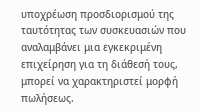υποχρέωση προσδιορισμού της ταυτότητας των συσκευασιών που αναλαμβάνει μια εγκεκριμένη επιχείρηση για τη διάθεσή τους, μπορεί να χαρακτηριστεί μορφή πωλήσεως.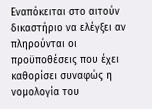Εναπόκειται στο αιτούν δικαστήριο να ελέγξει αν πληρούνται οι προϋποθέσεις που έχει καθορίσει συναφώς η νομολογία του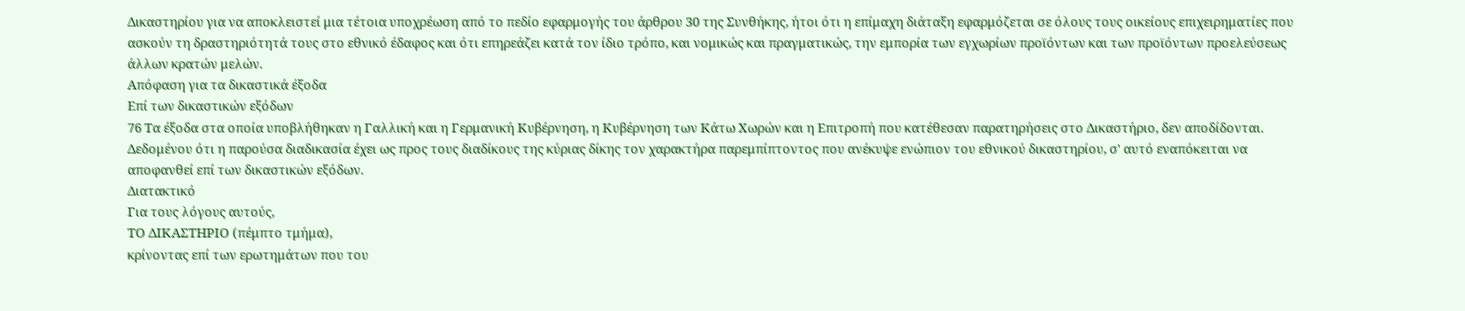Δικαστηρίου για να αποκλειστεί μια τέτοια υποχρέωση από το πεδίο εφαρμογής του άρθρου 30 της Συνθήκης, ήτοι ότι η επίμαχη διάταξη εφαρμόζεται σε όλους τους οικείους επιχειρηματίες που ασκούν τη δραστηριότητά τους στο εθνικό έδαφος και ότι επηρεάζει κατά τον ίδιο τρόπο, και νομικώς και πραγματικώς, την εμπορία των εγχωρίων προϊόντων και των προϊόντων προελεύσεως άλλων κρατών μελών.
Απόφαση για τα δικαστικά έξοδα
Επί των δικαστικών εξόδων
76 Τα έξοδα στα οποία υποβλήθηκαν η Γαλλική και η Γερμανική Κυβέρνηση, η Κυβέρνηση των Κάτω Χωρών και η Επιτροπή που κατέθεσαν παρατηρήσεις στο Δικαστήριο, δεν αποδίδονται. Δεδομένου ότι η παρούσα διαδικασία έχει ως προς τους διαδίκους της κύριας δίκης τον χαρακτήρα παρεμπίπτοντος που ανέκυψε ενώπιον του εθνικού δικαστηρίου, σ' αυτό εναπόκειται να αποφανθεί επί των δικαστικών εξόδων.
Διατακτικό
Για τους λόγους αυτούς,
ΤΟ ΔΙΚΑΣΤΗΡΙΟ (πέμπτο τμήμα),
κρίνοντας επί των ερωτημάτων που του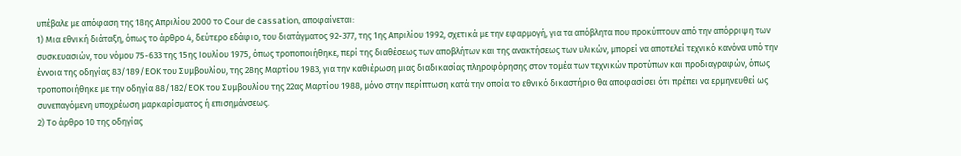υπέβαλε με απόφαση της 18ης Απριλίου 2000 το Cour de cassation, αποφαίνεται:
1) Μια εθνική διάταξη, όπως το άρθρο 4, δεύτερο εδάφιο, του διατάγματος 92-377, της 1ης Απριλίου 1992, σχετικά με την εφαρμογή, για τα απόβλητα που προκύπτουν από την απόρριψη των συσκευασιών, του νόμου 75-633 της 15ης Ιουλίου 1975, όπως τροποποιήθηκε, περί της διαθέσεως των αποβλήτων και της ανακτήσεως των υλικών, μπορεί να αποτελεί τεχνικό κανόνα υπό την έννοια της οδηγίας 83/189/ΕΟΚ του Συμβουλίου, της 28ης Μαρτίου 1983, για την καθιέρωση μιας διαδικασίας πληροφόρησης στον τομέα των τεχνικών προτύπων και προδιαγραφών, όπως τροποποιήθηκε με την οδηγία 88/182/ΕΟΚ του Συμβουλίου της 22ας Μαρτίου 1988, μόνο στην περίπτωση κατά την οποία το εθνικό δικαστήριο θα αποφασίσει ότι πρέπει να ερμηνευθεί ως συνεπαγόμενη υποχρέωση μαρκαρίσματος ή επισημάνσεως.
2) Το άρθρο 10 της οδηγίας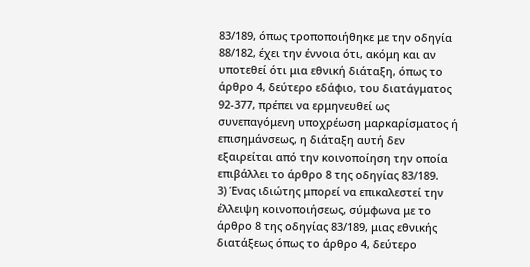83/189, όπως τροποποιήθηκε με την οδηγία 88/182, έχει την έννοια ότι, ακόμη και αν υποτεθεί ότι μια εθνική διάταξη, όπως το άρθρο 4, δεύτερο εδάφιο, του διατάγματος 92-377, πρέπει να ερμηνευθεί ως συνεπαγόμενη υποχρέωση μαρκαρίσματος ή επισημάνσεως, η διάταξη αυτή δεν εξαιρείται από την κοινοποίηση την οποία επιβάλλει το άρθρο 8 της οδηγίας 83/189.
3) Ένας ιδιώτης μπορεί να επικαλεστεί την έλλειψη κοινοποιήσεως, σύμφωνα με το άρθρο 8 της οδηγίας 83/189, μιας εθνικής διατάξεως όπως το άρθρο 4, δεύτερο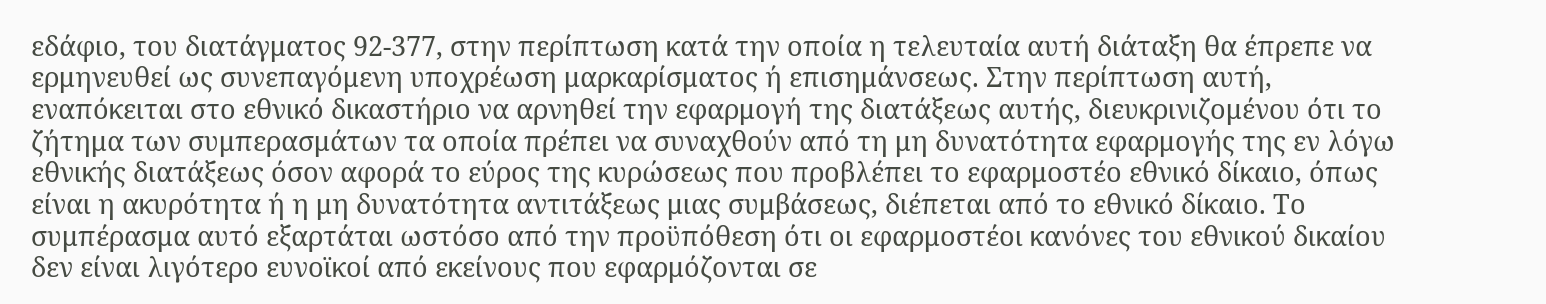εδάφιο, του διατάγματος 92-377, στην περίπτωση κατά την οποία η τελευταία αυτή διάταξη θα έπρεπε να ερμηνευθεί ως συνεπαγόμενη υποχρέωση μαρκαρίσματος ή επισημάνσεως. Στην περίπτωση αυτή, εναπόκειται στο εθνικό δικαστήριο να αρνηθεί την εφαρμογή της διατάξεως αυτής, διευκρινιζομένου ότι το ζήτημα των συμπερασμάτων τα οποία πρέπει να συναχθούν από τη μη δυνατότητα εφαρμογής της εν λόγω εθνικής διατάξεως όσον αφορά το εύρος της κυρώσεως που προβλέπει το εφαρμοστέο εθνικό δίκαιο, όπως είναι η ακυρότητα ή η μη δυνατότητα αντιτάξεως μιας συμβάσεως, διέπεται από το εθνικό δίκαιο. Το συμπέρασμα αυτό εξαρτάται ωστόσο από την προϋπόθεση ότι οι εφαρμοστέοι κανόνες του εθνικού δικαίου δεν είναι λιγότερο ευνοϊκοί από εκείνους που εφαρμόζονται σε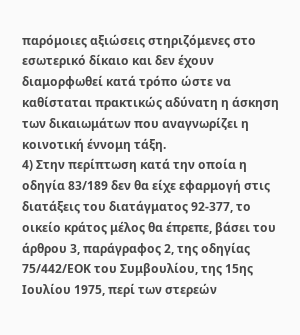παρόμοιες αξιώσεις στηριζόμενες στο εσωτερικό δίκαιο και δεν έχουν διαμορφωθεί κατά τρόπο ώστε να καθίσταται πρακτικώς αδύνατη η άσκηση των δικαιωμάτων που αναγνωρίζει η κοινοτική έννομη τάξη.
4) Στην περίπτωση κατά την οποία η οδηγία 83/189 δεν θα είχε εφαρμογή στις διατάξεις του διατάγματος 92-377, το οικείο κράτος μέλος θα έπρεπε, βάσει του άρθρου 3, παράγραφος 2, της οδηγίας 75/442/ΕΟΚ του Συμβουλίου, της 15ης Ιουλίου 1975, περί των στερεών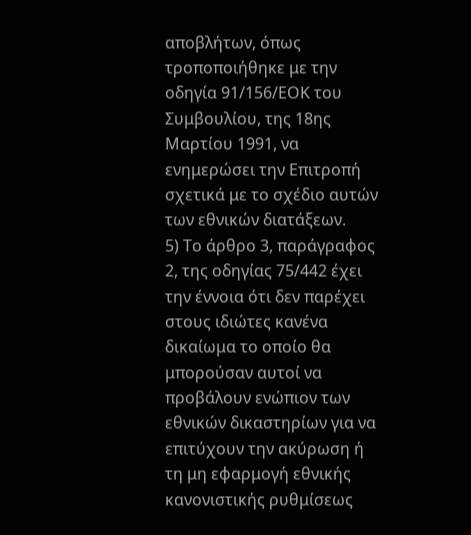αποβλήτων, όπως τροποποιήθηκε με την οδηγία 91/156/ΕΟΚ του Συμβουλίου, της 18ης Μαρτίου 1991, να ενημερώσει την Επιτροπή σχετικά με το σχέδιο αυτών των εθνικών διατάξεων.
5) Το άρθρο 3, παράγραφος 2, της οδηγίας 75/442 έχει την έννοια ότι δεν παρέχει στους ιδιώτες κανένα δικαίωμα το οποίο θα μπορούσαν αυτοί να προβάλουν ενώπιον των εθνικών δικαστηρίων για να επιτύχουν την ακύρωση ή τη μη εφαρμογή εθνικής κανονιστικής ρυθμίσεως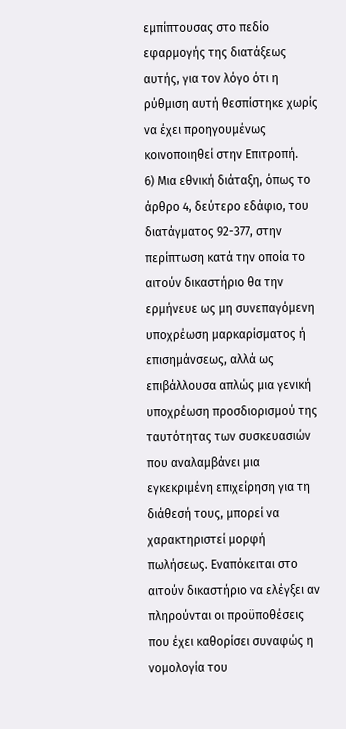εμπίπτουσας στο πεδίο εφαρμογής της διατάξεως αυτής, για τον λόγο ότι η ρύθμιση αυτή θεσπίστηκε χωρίς να έχει προηγουμένως κοινοποιηθεί στην Επιτροπή.
6) Μια εθνική διάταξη, όπως το άρθρο 4, δεύτερο εδάφιο, του διατάγματος 92-377, στην περίπτωση κατά την οποία το αιτούν δικαστήριο θα την ερμήνευε ως μη συνεπαγόμενη υποχρέωση μαρκαρίσματος ή επισημάνσεως, αλλά ως επιβάλλουσα απλώς μια γενική υποχρέωση προσδιορισμού της ταυτότητας των συσκευασιών που αναλαμβάνει μια εγκεκριμένη επιχείρηση για τη διάθεσή τους, μπορεί να χαρακτηριστεί μορφή πωλήσεως. Εναπόκειται στο αιτούν δικαστήριο να ελέγξει αν πληρούνται οι προϋποθέσεις που έχει καθορίσει συναφώς η νομολογία του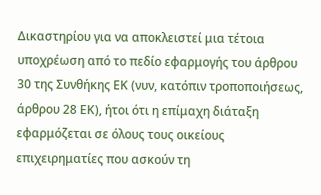Δικαστηρίου για να αποκλειστεί μια τέτοια υποχρέωση από το πεδίο εφαρμογής του άρθρου 30 της Συνθήκης ΕΚ (νυν, κατόπιν τροποποιήσεως, άρθρου 28 ΕΚ), ήτοι ότι η επίμαχη διάταξη εφαρμόζεται σε όλους τους οικείους επιχειρηματίες που ασκούν τη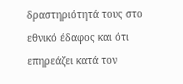δραστηριότητά τους στο εθνικό έδαφος και ότι επηρεάζει κατά τον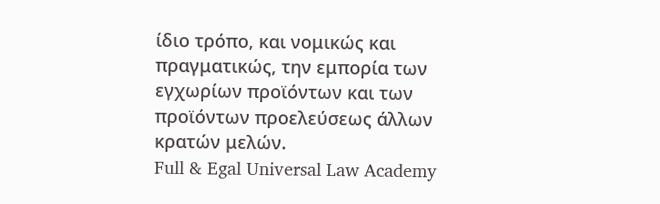ίδιο τρόπο, και νομικώς και πραγματικώς, την εμπορία των εγχωρίων προϊόντων και των προϊόντων προελεύσεως άλλων κρατών μελών.
Full & Egal Universal Law Academy